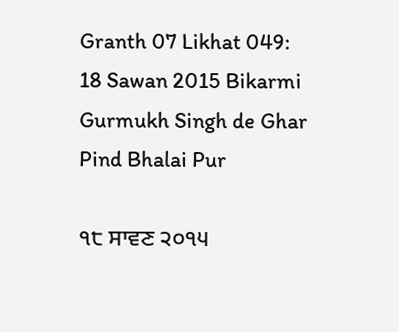Granth 07 Likhat 049: 18 Sawan 2015 Bikarmi Gurmukh Singh de Ghar Pind Bhalai Pur

੧੮ ਸਾਵਣ ੨੦੧੫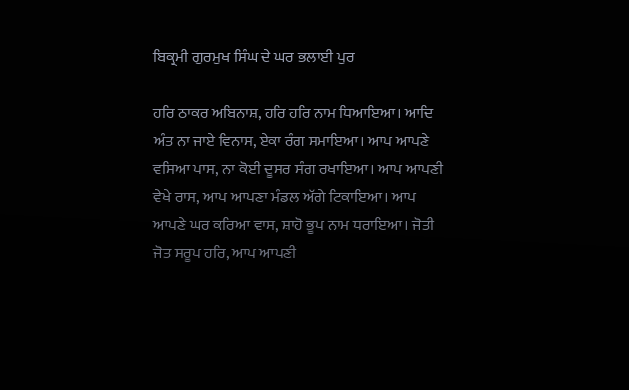ਬਿਕ੍ਰਮੀ ਗੁਰਮੁਖ ਸਿੰਘ ਦੇ ਘਰ ਭਲਾਈ ਪੁਰ

ਹਰਿ ਠਾਕਰ ਅਬਿਨਾਸ਼, ਹਰਿ ਹਰਿ ਨਾਮ ਧਿਆਇਆ। ਆਦਿ ਅੰਤ ਨਾ ਜਾਏ ਵਿਨਾਸ, ਏਕਾ ਰੰਗ ਸਮਾਇਆ। ਆਪ ਆਪਣੇ ਵਸਿਆ ਪਾਸ, ਨਾ ਕੋਈ ਦੂਸਰ ਸੰਗ ਰਖਾਇਆ। ਆਪ ਆਪਣੀ ਵੇਖੇ ਰਾਸ, ਆਪ ਆਪਣਾ ਮੰਡਲ ਅੱਗੇ ਟਿਕਾਇਆ। ਆਪ ਆਪਣੇ ਘਰ ਕਰਿਆ ਵਾਸ, ਸ਼ਾਹੋ ਭੂਪ ਨਾਮ ਧਰਾਇਆ। ਜੋਤੀ ਜੋਤ ਸਰੂਪ ਹਰਿ, ਆਪ ਆਪਣੀ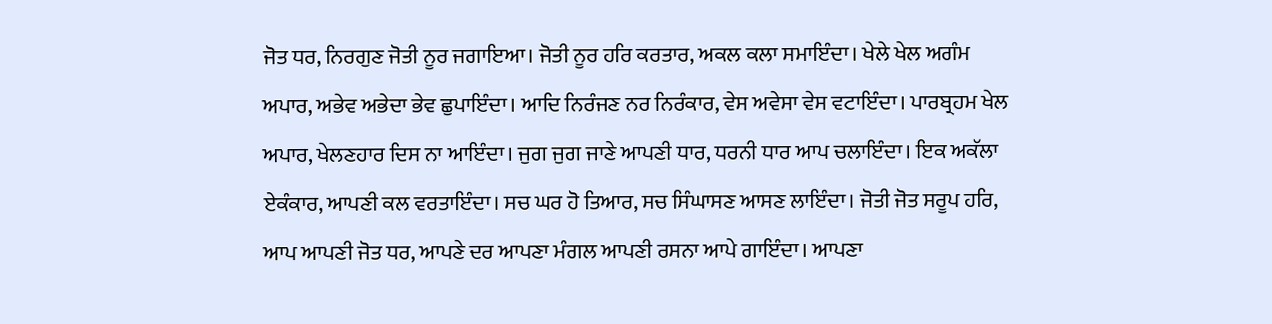ਜੋਤ ਧਰ, ਨਿਰਗੁਣ ਜੋਤੀ ਨੂਰ ਜਗਾਇਆ। ਜੋਤੀ ਨੂਰ ਹਰਿ ਕਰਤਾਰ, ਅਕਲ ਕਲਾ ਸਮਾਇੰਦਾ। ਖੇਲੇ ਖੇਲ ਅਗੰਮ ਅਪਾਰ, ਅਭੇਵ ਅਭੇਦਾ ਭੇਵ ਛੁਪਾਇੰਦਾ। ਆਦਿ ਨਿਰੰਜਣ ਨਰ ਨਿਰੰਕਾਰ, ਵੇਸ ਅਵੇਸਾ ਵੇਸ ਵਟਾਇੰਦਾ। ਪਾਰਬ੍ਰਹਮ ਖੇਲ ਅਪਾਰ, ਖੇਲਣਹਾਰ ਦਿਸ ਨਾ ਆਇੰਦਾ। ਜੁਗ ਜੁਗ ਜਾਣੇ ਆਪਣੀ ਧਾਰ, ਧਰਨੀ ਧਾਰ ਆਪ ਚਲਾਇੰਦਾ। ਇਕ ਅਕੱਲਾ ਏਕੰਕਾਰ, ਆਪਣੀ ਕਲ ਵਰਤਾਇੰਦਾ। ਸਚ ਘਰ ਹੋ ਤਿਆਰ, ਸਚ ਸਿੰਘਾਸਣ ਆਸਣ ਲਾਇੰਦਾ। ਜੋਤੀ ਜੋਤ ਸਰੂਪ ਹਰਿ, ਆਪ ਆਪਣੀ ਜੋਤ ਧਰ, ਆਪਣੇ ਦਰ ਆਪਣਾ ਮੰਗਲ ਆਪਣੀ ਰਸਨਾ ਆਪੇ ਗਾਇੰਦਾ। ਆਪਣਾ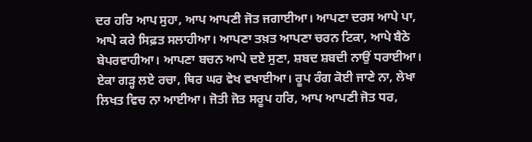ਦਰ ਹਰਿ ਆਪ ਸੁਹਾ, ਆਪ ਆਪਣੀ ਜੋਤ ਜਗਾਈਆ। ਆਪਣਾ ਦਰਸ ਆਪੇ ਪਾ, ਆਪੇ ਕਰੇ ਸਿਫ਼ਤ ਸਲਾਹੀਆ। ਆਪਣਾ ਤਖ਼ਤ ਆਪਣਾ ਚਰਨ ਟਿਕਾ, ਆਪੇ ਬੈਠੇ ਬੇਪਰਵਾਹੀਆ। ਆਪਣਾ ਬਚਨ ਆਪੇ ਦਏ ਸੁਣਾ, ਸ਼ਬਦ ਸ਼ਬਦੀ ਨਾਉਂ ਧਰਾਈਆ। ਏਕਾ ਗੜ੍ਹ ਲਏ ਰਚਾ, ਥਿਰ ਘਰ ਵੇਖ ਵਖਾਈਆ। ਰੂਪ ਰੰਗ ਕੋਈ ਜਾਣੇ ਨਾ, ਲੇਖਾ ਲਿਖਤ ਵਿਚ ਨਾ ਆਈਆ। ਜੋਤੀ ਜੋਤ ਸਰੂਪ ਹਰਿ, ਆਪ ਆਪਣੀ ਜੋਤ ਧਰ,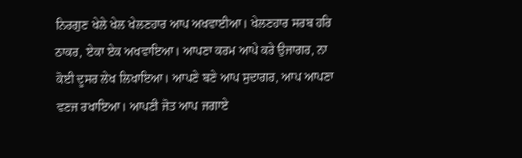ਨਿਰਗੁਣ ਖੇਲੇ ਖੇਲ ਖੇਲਣਹਾਰ ਆਪ ਅਖਵਾਈਆ। ਖੇਲਣਹਾਰ ਸਰਬ ਹਰਿ ਠਾਕਰ, ਏਕਾ ਏਕ ਅਖਵਾਇਆ। ਆਪਣਾ ਕਰਮ ਆਪੇ ਕਰੇ ਉਜਾਗਰ, ਨਾ ਕੋਈ ਦੂਸਰ ਲੇਖ ਲਿਖਾਇਆ। ਆਪਣੇ ਬਣੇ ਆਪ ਸੁਦਾਗਰ, ਆਪ ਆਪਣਾ ਵਣਜ ਰਖਾਇਆ। ਆਪਣੀ ਜੋਤ ਆਪ ਜਗਾਏ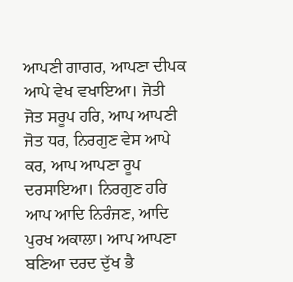ਆਪਣੀ ਗਾਗਰ, ਆਪਣਾ ਦੀਪਕ ਆਪੇ ਵੇਖ ਵਖਾਇਆ। ਜੋਤੀ ਜੋਤ ਸਰੂਪ ਹਰਿ, ਆਪ ਆਪਣੀ ਜੋਤ ਧਰ, ਨਿਰਗੁਣ ਵੇਸ ਆਪੇ ਕਰ, ਆਪ ਆਪਣਾ ਰੂਪ ਦਰਸਾਇਆ। ਨਿਰਗੁਣ ਹਰਿ ਆਪ ਆਦਿ ਨਿਰੰਜਣ, ਆਦਿ ਪੁਰਖ ਅਕਾਲਾ। ਆਪ ਆਪਣਾ ਬਣਿਆ ਦਰਦ ਦੁੱਖ ਭੈ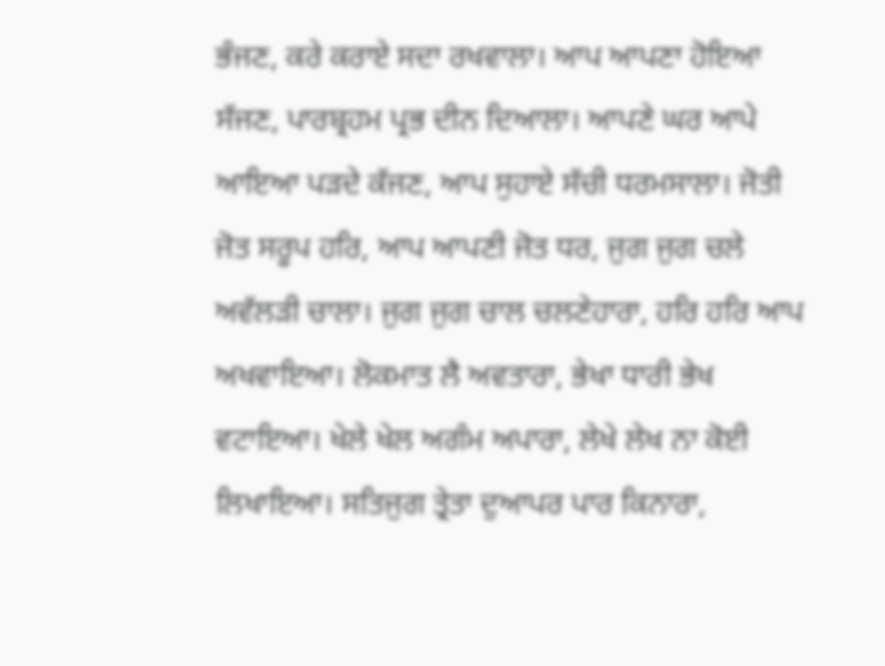ਭੰਜਣ, ਕਰੇ ਕਰਾਏ ਸਦਾ ਰਖਵਾਲਾ। ਆਪ ਆਪਣਾ ਹੋਇਆ ਸੱਜਣ, ਪਾਰਬ੍ਰਹਮ ਪ੍ਰਭ ਦੀਨ ਦਿਆਲਾ। ਆਪਣੇ ਘਰ ਆਪੇ ਆਇਆ ਪੜਦੇ ਕੱਜਣ, ਆਪ ਸੁਹਾਏ ਸੱਚੀ ਧਰਮਸਾਲਾ। ਜੋਤੀ ਜੋਤ ਸਰੂਪ ਹਰਿ, ਆਪ ਆਪਣੀ ਜੋਤ ਧਰ, ਜੁਗ ਜੁਗ ਚਲੇ ਅਵੱਲੜੀ ਚਾਲਾ। ਜੁਗ ਜੁਗ ਚਾਲ ਚਲਣੇਹਾਰਾ, ਹਰਿ ਹਰਿ ਆਪ ਅਖਵਾਇਆ। ਲੋਕਮਾਤ ਲੈ ਅਵਤਾਰਾ, ਭੇਖਾ ਧਾਰੀ ਭੇਖ ਵਟਾਇਆ। ਖੇਲੇ ਖੇਲ ਅਗੰਮ ਅਪਾਰਾ, ਲੇਖੇ ਲੇਖ ਨਾ ਕੋਈ ਲਿਖਾਇਆ। ਸਤਿਜੁਗ ਤ੍ਰੇਤਾ ਦੁਆਪਰ ਪਾਰ ਕਿਨਾਰਾ,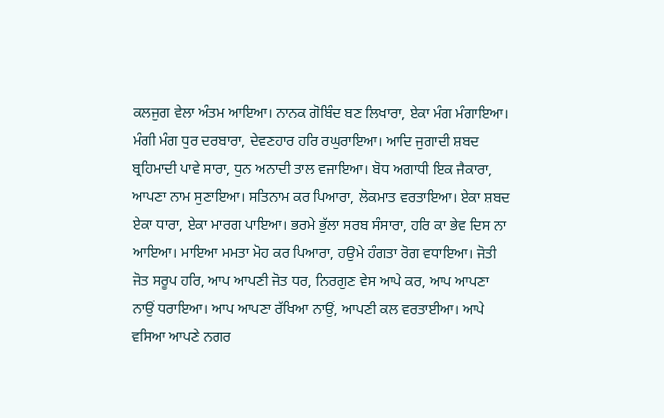ਕਲਜੁਗ ਵੇਲਾ ਅੰਤਮ ਆਇਆ। ਨਾਨਕ ਗੋਬਿੰਦ ਬਣ ਲਿਖਾਰਾ, ਏਕਾ ਮੰਗ ਮੰਗਾਇਆ। ਮੰਗੀ ਮੰਗ ਧੁਰ ਦਰਬਾਰਾ, ਦੇਵਣਹਾਰ ਹਰਿ ਰਘੁਰਾਇਆ। ਆਦਿ ਜੁਗਾਦੀ ਸ਼ਬਦ ਬ੍ਰਹਿਮਾਦੀ ਪਾਵੇ ਸਾਰਾ, ਧੁਨ ਅਨਾਦੀ ਤਾਲ ਵਜਾਇਆ। ਬੋਧ ਅਗਾਧੀ ਇਕ ਜੈਕਾਰਾ, ਆਪਣਾ ਨਾਮ ਸੁਣਾਇਆ। ਸਤਿਨਾਮ ਕਰ ਪਿਆਰਾ, ਲੋਕਮਾਤ ਵਰਤਾਇਆ। ਏਕਾ ਸ਼ਬਦ ਏਕਾ ਧਾਰਾ, ਏਕਾ ਮਾਰਗ ਪਾਇਆ। ਭਰਮੇ ਭੁੱਲਾ ਸਰਬ ਸੰਸਾਰਾ, ਹਰਿ ਕਾ ਭੇਵ ਦਿਸ ਨਾ ਆਇਆ। ਮਾਇਆ ਮਮਤਾ ਮੋਹ ਕਰ ਪਿਆਰਾ, ਹਉਮੇ ਹੰਗਤਾ ਰੋਗ ਵਧਾਇਆ। ਜੋਤੀ ਜੋਤ ਸਰੂਪ ਹਰਿ, ਆਪ ਆਪਣੀ ਜੋਤ ਧਰ, ਨਿਰਗੁਣ ਵੇਸ ਆਪੇ ਕਰ, ਆਪ ਆਪਣਾ ਨਾਉਂ ਧਰਾਇਆ। ਆਪ ਆਪਣਾ ਰੱਖਿਆ ਨਾਉਂ, ਆਪਣੀ ਕਲ ਵਰਤਾਈਆ। ਆਪੇ ਵਸਿਆ ਆਪਣੇ ਨਗਰ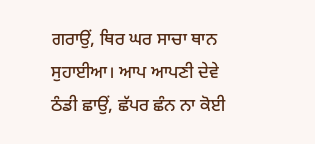ਗਰਾਉਂ, ਥਿਰ ਘਰ ਸਾਚਾ ਥਾਨ ਸੁਹਾਈਆ। ਆਪ ਆਪਣੀ ਦੇਵੇ ਠੰਡੀ ਛਾਉਂ, ਛੱਪਰ ਛੰਨ ਨਾ ਕੋਈ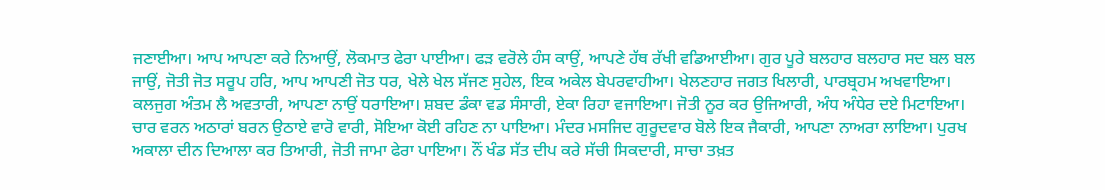ਜਣਾਈਆ। ਆਪ ਆਪਣਾ ਕਰੇ ਨਿਆਉਂ, ਲੋਕਮਾਤ ਫੇਰਾ ਪਾਈਆ। ਫੜ ਵਰੋਲੇ ਹੰਸ ਕਾਉਂ, ਆਪਣੇ ਹੱਥ ਰੱਖੀ ਵਡਿਆਈਆ। ਗੁਰ ਪੂਰੇ ਬਲਹਾਰ ਬਲਹਾਰ ਸਦ ਬਲ ਬਲ ਜਾਉਂ, ਜੋਤੀ ਜੋਤ ਸਰੂਪ ਹਰਿ, ਆਪ ਆਪਣੀ ਜੋਤ ਧਰ, ਖੇਲੇ ਖੇਲ ਸੱਜਣ ਸੁਹੇਲ, ਇਕ ਅਕੇਲ ਬੇਪਰਵਾਹੀਆ। ਖੇਲਣਹਾਰ ਜਗਤ ਖਿਲਾਰੀ, ਪਾਰਬ੍ਰਹਮ ਅਖਵਾਇਆ। ਕਲਜੁਗ ਅੰਤਮ ਲੈ ਅਵਤਾਰੀ, ਆਪਣਾ ਨਾਉਂ ਧਰਾਇਆ। ਸ਼ਬਦ ਡੰਕਾ ਵਡ ਸੰਸਾਰੀ, ਏਕਾ ਰਿਹਾ ਵਜਾਇਆ। ਜੋਤੀ ਨੂਰ ਕਰ ਉਜਿਆਰੀ, ਅੰਧ ਅੰਧੇਰ ਦਏ ਮਿਟਾਇਆ। ਚਾਰ ਵਰਨ ਅਠਾਰਾਂ ਬਰਨ ਉਠਾਏ ਵਾਰੋ ਵਾਰੀ, ਸੋਇਆ ਕੋਈ ਰਹਿਣ ਨਾ ਪਾਇਆ। ਮੰਦਰ ਮਸਜਿਦ ਗੁਰੂਦਵਾਰ ਬੋਲੇ ਇਕ ਜੈਕਾਰੀ, ਆਪਣਾ ਨਾਅਰਾ ਲਾਇਆ। ਪੁਰਖ ਅਕਾਲਾ ਦੀਨ ਦਿਆਲਾ ਕਰ ਤਿਆਰੀ, ਜੋਤੀ ਜਾਮਾ ਫੇਰਾ ਪਾਇਆ। ਨੌਂ ਖੰਡ ਸੱਤ ਦੀਪ ਕਰੇ ਸੱਚੀ ਸਿਕਦਾਰੀ, ਸਾਚਾ ਤਖ਼ਤ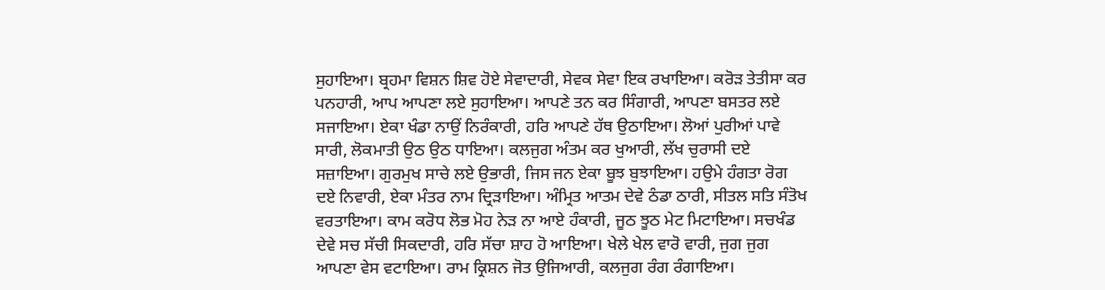ਸੁਹਾਇਆ। ਬ੍ਰਹਮਾ ਵਿਸ਼ਨ ਸ਼ਿਵ ਹੋਏ ਸੇਵਾਦਾਰੀ, ਸੇਵਕ ਸੇਵਾ ਇਕ ਰਖਾਇਆ। ਕਰੋੜ ਤੇਤੀਸਾ ਕਰ ਪਨਹਾਰੀ, ਆਪ ਆਪਣਾ ਲਏ ਸੁਹਾਇਆ। ਆਪਣੇ ਤਨ ਕਰ ਸਿੰਗਾਰੀ, ਆਪਣਾ ਬਸਤਰ ਲਏ ਸਜਾਇਆ। ਏਕਾ ਖੰਡਾ ਨਾਉਂ ਨਿਰੰਕਾਰੀ, ਹਰਿ ਆਪਣੇ ਹੱਥ ਉਠਾਇਆ। ਲੋਆਂ ਪੁਰੀਆਂ ਪਾਵੇ ਸਾਰੀ, ਲੋਕਮਾਤੀ ਉਠ ਉਠ ਧਾਇਆ। ਕਲਜੁਗ ਅੰਤਮ ਕਰ ਖੁਆਰੀ, ਲੱਖ ਚੁਰਾਸੀ ਦਏ ਸਜ਼ਾਇਆ। ਗੁਰਮੁਖ ਸਾਚੇ ਲਏ ਉਭਾਰੀ, ਜਿਸ ਜਨ ਏਕਾ ਬੂਝ ਬੁਝਾਇਆ। ਹਉਮੇ ਹੰਗਤਾ ਰੋਗ ਦਏ ਨਿਵਾਰੀ, ਏਕਾ ਮੰਤਰ ਨਾਮ ਦ੍ਰਿੜਾਇਆ। ਅੰਮ੍ਰਿਤ ਆਤਮ ਦੇਵੇ ਠੰਡਾ ਠਾਰੀ, ਸੀਤਲ ਸਤਿ ਸੰਤੋਖ ਵਰਤਾਇਆ। ਕਾਮ ਕਰੋਧ ਲੋਭ ਮੋਹ ਨੇੜ ਨਾ ਆਏ ਹੰਕਾਰੀ, ਜੂਠ ਝੂਠ ਮੇਟ ਮਿਟਾਇਆ। ਸਚਖੰਡ ਦੇਵੇ ਸਚ ਸੱਚੀ ਸਿਕਦਾਰੀ, ਹਰਿ ਸੱਚਾ ਸ਼ਾਹ ਹੋ ਆਇਆ। ਖੇਲੇ ਖੇਲ ਵਾਰੋ ਵਾਰੀ, ਜੁਗ ਜੁਗ ਆਪਣਾ ਵੇਸ ਵਟਾਇਆ। ਰਾਮ ਕ੍ਰਿਸ਼ਨ ਜੋਤ ਉਜਿਆਰੀ, ਕਲਜੁਗ ਰੰਗ ਰੰਗਾਇਆ।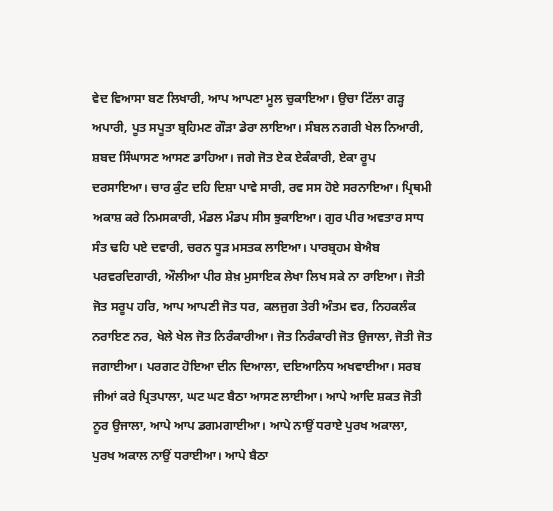ਵੇਦ ਵਿਆਸਾ ਬਣ ਲਿਖਾਰੀ, ਆਪ ਆਪਣਾ ਮੂਲ ਚੁਕਾਇਆ। ਉਚਾ ਟਿੱਲਾ ਗੜ੍ਹ ਅਪਾਰੀ, ਪੂਤ ਸਪੂਤਾ ਬ੍ਰਹਿਮਣ ਗੌੜਾ ਡੇਰਾ ਲਾਇਆ। ਸੰਬਲ ਨਗਰੀ ਖੇਲ ਨਿਆਰੀ, ਸ਼ਬਦ ਸਿੰਘਾਸਣ ਆਸਣ ਡਾਹਿਆ। ਜਗੇ ਜੋਤ ਏਕ ਏਕੰਕਾਰੀ, ਏਕਾ ਰੂਪ ਦਰਸਾਇਆ। ਚਾਰ ਕੁੰਟ ਦਹਿ ਦਿਸ਼ਾ ਪਾਵੇ ਸਾਰੀ, ਰਵ ਸਸ ਹੋਏ ਸਰਨਾਇਆ। ਪ੍ਰਿਥਮੀ ਅਕਾਸ਼ ਕਰੇ ਨਿਮਸਕਾਰੀ, ਮੰਡਲ ਮੰਡਪ ਸੀਸ ਝੁਕਾਇਆ। ਗੁਰ ਪੀਰ ਅਵਤਾਰ ਸਾਧ ਸੰਤ ਢਹਿ ਪਏ ਦਵਾਰੀ, ਚਰਨ ਧੂੜ ਮਸਤਕ ਲਾਇਆ। ਪਾਰਬ੍ਰਹਮ ਬੇਐਬ ਪਰਵਰਦਿਗਾਰੀ, ਔਲੀਆ ਪੀਰ ਸ਼ੇਖ਼ ਮੁਸਾਇਕ ਲੇਖਾ ਲਿਖ ਸਕੇ ਨਾ ਰਾਇਆ। ਜੋਤੀ ਜੋਤ ਸਰੂਪ ਹਰਿ, ਆਪ ਆਪਣੀ ਜੋਤ ਧਰ, ਕਲਜੁਗ ਤੇਰੀ ਅੰਤਮ ਵਰ, ਨਿਹਕਲੰਕ ਨਰਾਇਣ ਨਰ, ਖੇਲੇ ਖੇਲ ਜੋਤ ਨਿਰੰਕਾਰੀਆ। ਜੋਤ ਨਿਰੰਕਾਰੀ ਜੋਤ ਉਜਾਲਾ, ਜੋਤੀ ਜੋਤ ਜਗਾਈਆ। ਪਰਗਟ ਹੋਇਆ ਦੀਨ ਦਿਆਲਾ, ਦਇਆਨਿਧ ਅਖਵਾਈਆ। ਸਰਬ ਜੀਆਂ ਕਰੇ ਪ੍ਰਿਤਪਾਲਾ, ਘਟ ਘਟ ਬੈਠਾ ਆਸਣ ਲਾਈਆ। ਆਪੇ ਆਦਿ ਸ਼ਕਤ ਜੋਤੀ ਨੂਰ ਉਜਾਲਾ, ਆਪੇ ਆਪ ਡਗਮਗਾਈਆ। ਆਪੇ ਨਾਉਂ ਧਰਾਏ ਪੁਰਖ ਅਕਾਲਾ, ਪੁਰਖ ਅਕਾਲ ਨਾਉਂ ਧਰਾਈਆ। ਆਪੇ ਬੈਠਾ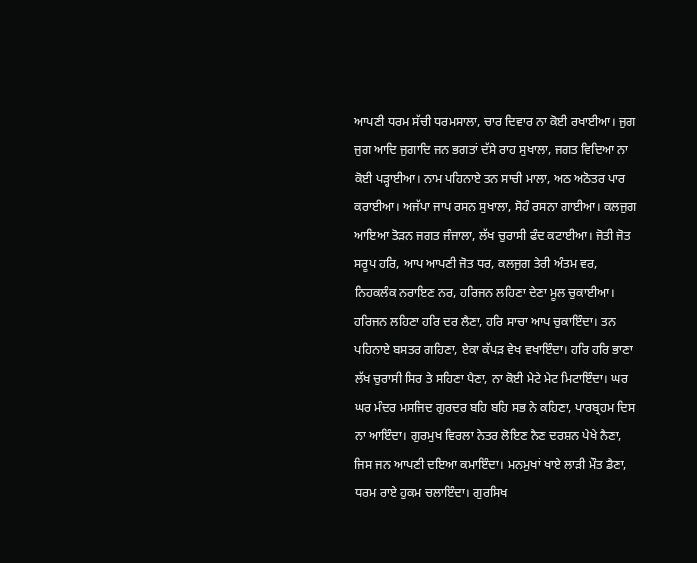ਆਪਣੀ ਧਰਮ ਸੱਚੀ ਧਰਮਸਾਲਾ, ਚਾਰ ਦਿਵਾਰ ਨਾ ਕੋਈ ਰਖਾਈਆ। ਜੁਗ ਜੁਗ ਆਦਿ ਜੁਗਾਦਿ ਜਨ ਭਗਤਾਂ ਦੱਸੇ ਰਾਹ ਸੁਖਾਲਾ, ਜਗਤ ਵਿਦਿਆ ਨਾ ਕੋਈ ਪੜ੍ਹਾਈਆ। ਨਾਮ ਪਹਿਨਾਏ ਤਨ ਸਾਚੀ ਮਾਲਾ, ਅਠ ਅਠੋਤਰ ਪਾਰ ਕਰਾਈਆ। ਅਜੱਪਾ ਜਾਪ ਰਸਨ ਸੁਖਾਲਾ, ਸੋਹੰ ਰਸਨਾ ਗਾਈਆ। ਕਲਜੁਗ ਆਇਆ ਤੋੜਨ ਜਗਤ ਜੰਜਾਲਾ, ਲੱਖ ਚੁਰਾਸੀ ਫੰਦ ਕਟਾਈਆ। ਜੋਤੀ ਜੋਤ ਸਰੂਪ ਹਰਿ, ਆਪ ਆਪਣੀ ਜੋਤ ਧਰ, ਕਲਜੁਗ ਤੇਰੀ ਅੰਤਮ ਵਰ, ਨਿਹਕਲੰਕ ਨਰਾਇਣ ਨਰ, ਹਰਿਜਨ ਲਹਿਣਾ ਦੇਣਾ ਮੂਲ ਚੁਕਾਈਆ। ਹਰਿਜਨ ਲਹਿਣਾ ਹਰਿ ਦਰ ਲੈਣਾ, ਹਰਿ ਸਾਚਾ ਆਪ ਚੁਕਾਇੰਦਾ। ਤਨ ਪਹਿਨਾਏ ਬਸਤਰ ਗਹਿਣਾ, ਏਕਾ ਕੱਪੜ ਵੇਖ ਵਖਾਇੰਦਾ। ਹਰਿ ਹਰਿ ਭਾਣਾ ਲੱਖ ਚੁਰਾਸੀ ਸਿਰ ਤੇ ਸਹਿਣਾ ਪੈਣਾ, ਨਾ ਕੋਈ ਮੇਟੇ ਮੇਟ ਮਿਟਾਇੰਦਾ। ਘਰ ਘਰ ਮੰਦਰ ਮਸਜਿਦ ਗੁਰਦਰ ਬਹਿ ਬਹਿ ਸਭ ਨੇ ਕਹਿਣਾ, ਪਾਰਬ੍ਰਹਮ ਦਿਸ ਨਾ ਆਇੰਦਾ। ਗੁਰਮੁਖ ਵਿਰਲਾ ਨੇਤਰ ਲੋਇਣ ਨੈਣ ਦਰਸ਼ਨ ਪੇਖੇ ਨੈਣਾ, ਜਿਸ ਜਨ ਆਪਣੀ ਦਇਆ ਕਮਾਇੰਦਾ। ਮਨਮੁਖਾਂ ਖਾਏ ਲਾੜੀ ਮੌਤ ਡੈਣਾ, ਧਰਮ ਰਾਏ ਹੁਕਮ ਚਲਾਇੰਦਾ। ਗੁਰਸਿਖ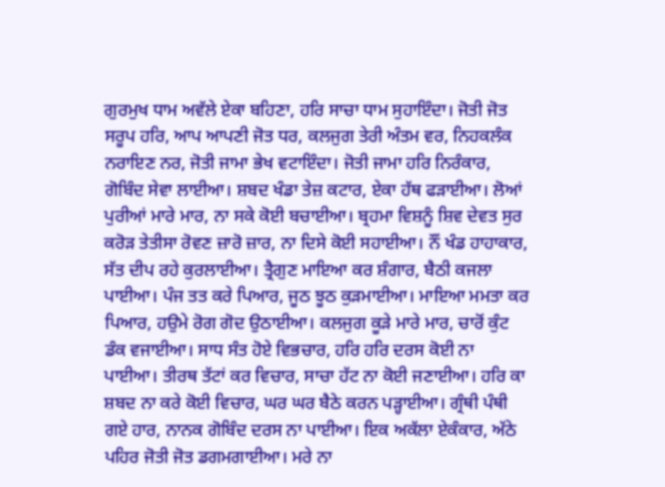ਗੁਰਮੁਖ ਧਾਮ ਅਵੱਲੇ ਏਕਾ ਬਹਿਣਾ, ਹਰਿ ਸਾਚਾ ਧਾਮ ਸੁਹਾਇੰਦਾ। ਜੋਤੀ ਜੋਤ ਸਰੂਪ ਹਰਿ, ਆਪ ਆਪਣੀ ਜੋਤ ਧਰ, ਕਲਜੁਗ ਤੇਰੀ ਅੰਤਮ ਵਰ, ਨਿਹਕਲੰਕ ਨਰਾਇਣ ਨਰ, ਜੋਤੀ ਜਾਮਾ ਭੇਖ ਵਟਾਇੰਦਾ। ਜੋਤੀ ਜਾਮਾ ਹਰਿ ਨਿਰੰਕਾਰ, ਗੋਬਿੰਦ ਸੇਵਾ ਲਾਈਆ। ਸ਼ਬਦ ਖੰਡਾ ਤੇਜ਼ ਕਟਾਰ, ਏਕਾ ਹੱਥ ਫੜਾਈਆ। ਲੋਆਂ ਪੁਰੀਆਂ ਮਾਰੇ ਮਾਰ, ਨਾ ਸਕੇ ਕੋਈ ਬਚਾਈਆ। ਬ੍ਰਹਮਾ ਵਿਸ਼ਨੂੰ ਸ਼ਿਵ ਦੇਵਤ ਸੁਰ ਕਰੋੜ ਤੇਤੀਸਾ ਰੋਵਣ ਜ਼ਾਰੋ ਜ਼ਾਰ, ਨਾ ਦਿਸੇ ਕੋਈ ਸਹਾਈਆ। ਨੌਂ ਖੰਡ ਹਾਹਾਕਾਰ, ਸੱਤ ਦੀਪ ਰਹੇ ਕੁਰਲਾਈਆ। ਤ੍ਰੈਗੁਣ ਮਾਇਆ ਕਰ ਸ਼ੰਗਾਰ, ਬੈਠੀ ਕਜਲਾ ਪਾਈਆ। ਪੰਜ ਤਤ ਕਰੇ ਪਿਆਰ, ਜੂਠ ਝੂਠ ਕੁੜਮਾਈਆ। ਮਾਇਆ ਮਮਤਾ ਕਰ ਪਿਆਰ, ਹਉਮੇ ਰੋਗ ਗੋਦ ਉਠਾਈਆ। ਕਲਜੁਗ ਕੂੜੇ ਮਾਰੇ ਮਾਰ, ਚਾਰੋਂ ਕੁੰਟ ਡੰਕ ਵਜਾਈਆ। ਸਾਧ ਸੰਤ ਹੋਏ ਵਿਭਚਾਰ, ਹਰਿ ਹਰਿ ਦਰਸ ਕੋਈ ਨਾ ਪਾਈਆ। ਤੀਰਥ ਤੱਟਾਂ ਕਰ ਵਿਚਾਰ, ਸਾਚਾ ਹੱਟ ਨਾ ਕੋਈ ਜਣਾਈਆ। ਹਰਿ ਕਾ ਸ਼ਬਦ ਨਾ ਕਰੇ ਕੋਈ ਵਿਚਾਰ, ਘਰ ਘਰ ਬੈਠੇ ਕਰਨ ਪੜ੍ਹਾਈਆ। ਗ੍ਰੰਥੀ ਪੰਥੀ ਗਏ ਹਾਰ, ਨਾਨਕ ਗੋਬਿੰਦ ਦਰਸ ਨਾ ਪਾਈਆ। ਇਕ ਅਕੱਲਾ ਏਕੰਕਾਰ, ਅੱਠੇ ਪਹਿਰ ਜੋਤੀ ਜੋਤ ਡਗਮਗਾਈਆ। ਮਰੇ ਨਾ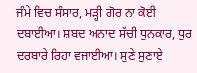ਜੰਮੇ ਵਿਚ ਸੰਸਾਰ, ਮੜ੍ਹੀ ਗੋਰ ਨਾ ਕੋਈ ਦਬਾਈਆ। ਸ਼ਬਦ ਅਨਾਦ ਸੱਚੀ ਧੁਨਕਾਰ, ਧੁਰ ਦਰਬਾਰੇ ਰਿਹਾ ਵਜਾਈਆ। ਸੁਣੇ ਸੁਣਾਏ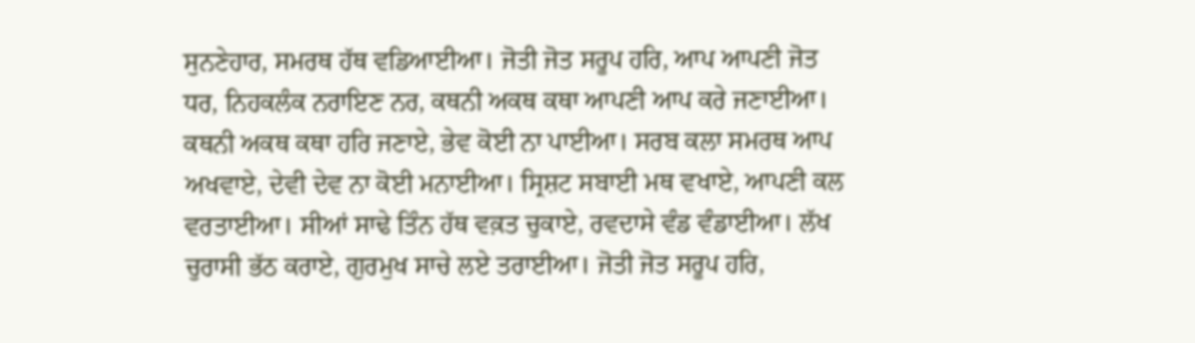ਸੁਨਣੇਹਾਰ, ਸਮਰਥ ਹੱਥ ਵਡਿਆਈਆ। ਜੋਤੀ ਜੋਤ ਸਰੂਪ ਹਰਿ, ਆਪ ਆਪਣੀ ਜੋਤ ਧਰ, ਨਿਹਕਲੰਕ ਨਰਾਇਣ ਨਰ, ਕਥਨੀ ਅਕਥ ਕਥਾ ਆਪਣੀ ਆਪ ਕਰੇ ਜਣਾਈਆ। ਕਥਨੀ ਅਕਥ ਕਥਾ ਹਰਿ ਜਣਾਏ, ਭੇਵ ਕੋਈ ਨਾ ਪਾਈਆ। ਸਰਬ ਕਲਾ ਸਮਰਥ ਆਪ ਅਖਵਾਏ, ਦੇਵੀ ਦੇਵ ਨਾ ਕੋਈ ਮਨਾਈਆ। ਸ੍ਰਿਸ਼ਟ ਸਬਾਈ ਮਥ ਵਖਾਏ, ਆਪਣੀ ਕਲ ਵਰਤਾਈਆ। ਸੀਆਂ ਸਾਢੇ ਤਿੰਨ ਹੱਥ ਵਕ਼ਤ ਚੁਕਾਏ, ਰਵਦਾਸੇ ਵੰਡ ਵੰਡਾਈਆ। ਲੱਖ ਚੁਰਾਸੀ ਭੱਠ ਕਰਾਏ, ਗੁਰਮੁਖ ਸਾਚੇ ਲਏ ਤਰਾਈਆ। ਜੋਤੀ ਜੋਤ ਸਰੂਪ ਹਰਿ,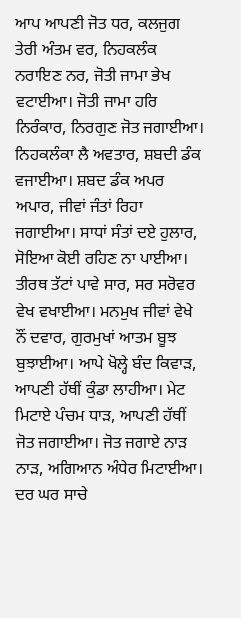ਆਪ ਆਪਣੀ ਜੋਤ ਧਰ, ਕਲਜੁਗ ਤੇਰੀ ਅੰਤਮ ਵਰ, ਨਿਹਕਲੰਕ ਨਰਾਇਣ ਨਰ, ਜੋਤੀ ਜਾਮਾ ਭੇਖ ਵਟਾਈਆ। ਜੋਤੀ ਜਾਮਾ ਹਰਿ ਨਿਰੰਕਾਰ, ਨਿਰਗੁਣ ਜੋਤ ਜਗਾਈਆ। ਨਿਹਕਲੰਕਾ ਲੈ ਅਵਤਾਰ, ਸ਼ਬਦੀ ਡੰਕ ਵਜਾਈਆ। ਸ਼ਬਦ ਡੰਕ ਅਪਰ ਅਪਾਰ, ਜੀਵਾਂ ਜੰਤਾਂ ਰਿਹਾ ਜਗਾਈਆ। ਸਾਧਾਂ ਸੰਤਾਂ ਦਏ ਹੁਲਾਰ, ਸੋਇਆ ਕੋਈ ਰਹਿਣ ਨਾ ਪਾਈਆ। ਤੀਰਥ ਤੱਟਾਂ ਪਾਵੇ ਸਾਰ, ਸਰ ਸਰੋਵਰ ਵੇਖ ਵਖਾਈਆ। ਮਨਮੁਖ ਜੀਵਾਂ ਵੇਖੇ ਨੌਂ ਦਵਾਰ, ਗੁਰਮੁਖਾਂ ਆਤਮ ਬੂਝ ਬੁਝਾਈਆ। ਆਪੇ ਖੋਲ੍ਹੇ ਬੰਦ ਕਿਵਾੜ, ਆਪਣੀ ਹੱਥੀਂ ਕੁੰਡਾ ਲਾਹੀਆ। ਮੇਟ ਮਿਟਾਏ ਪੰਚਮ ਧਾੜ, ਆਪਣੀ ਹੱਥੀਂ ਜੋਤ ਜਗਾਈਆ। ਜੋਤ ਜਗਾਏ ਨਾੜ ਨਾੜ, ਅਗਿਆਨ ਅੰਧੇਰ ਮਿਟਾਈਆ। ਦਰ ਘਰ ਸਾਚੇ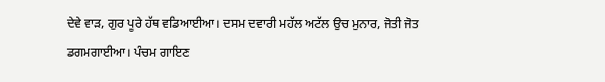ਦੇਵੇ ਵਾੜ, ਗੁਰ ਪੂਰੇ ਹੱਥ ਵਡਿਆਈਆ। ਦਸਮ ਦਵਾਰੀ ਮਹੱਲ ਅਟੱਲ ਉਚ ਮੁਨਾਰ, ਜੋਤੀ ਜੋਤ ਡਗਮਗਾਈਆ। ਪੰਚਮ ਗਾਇਣ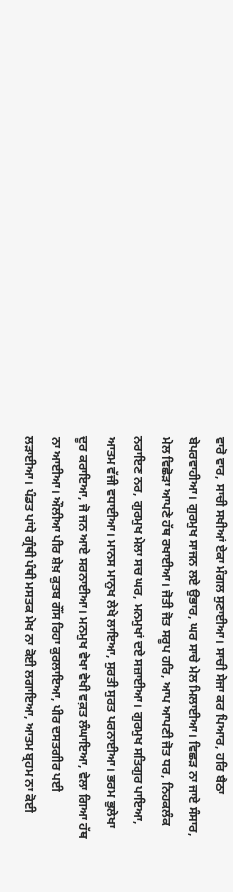ਵਾਰੋ ਵਾਰ, ਸਾਚੀ ਸਖੀਆਂ ਏਕਾ ਮੰਗਲ ਸੁਣਾਈਆ। ਸਾਚੀ ਸੇਜਾ ਕਰ ਪਿਆਰ, ਹਰਿ ਬੈਠਾ ਬੇਪਰਵਾਹੀਆ। ਗੁਰਮੁਖ ਸਾਜਨ ਲਏ ਉਭਾਰ, ਘਰ ਸਾਚੇ ਮੇਲ ਮਿਲਾਈਆ। ਵਿਛੜ ਨਾ ਜਾਏ ਸੰਸਾਰ, ਮੇਲ ਵਿਛੋੜਾ ਆਪਣੇ ਹੱਥ ਰਖਾਈਆ। ਜੋਤੀ ਜੋਤ ਸਰੂਪ ਹਰਿ, ਆਪ ਆਪਣੀ ਜੋਤ ਧਰ, ਨਿਹਕਲੰਕ ਨਰਾਇਣ ਨਰ, ਗੁਰਮੁਖ ਮੇਲਾ ਸਚ ਘਰ, ਮਨਮੁਖਾਂ ਦਏ ਸਜ਼ਾਈਆ। ਗੁਰਮੁਖ ਸਤਿਗੁਰ ਪਾਇਆ, ਆਤਮ ਵੱਜੀ ਵਧਾਈਆ। ਮਾਨਸ ਮਾਨੁਖ ਲੇਖੇ ਲਾਇਆ, ਸੁਰਤੀ ਸੁਰਤ ਪਰਨਾਈਆ। ਭਰਮ ਭੁਲੇਖਾ ਦੂਰ ਕਰਾਇਆ, ਜੋ ਜਨ ਆਏ ਸਰਨਾਈਆ। ਮਨਮੁਖ ਵੇਖਾ ਵੇਖੀ ਵਕ਼ਤ ਲੰਘਾਇਆ, ਵੇਲਾ ਗਿਆ ਹੱਥ ਨਾ ਆਈਆ। ਔਲੀਆ ਪੀਰ ਸ਼ੇਖ਼ ਕੁਤਬ ਗੌਂਸ ਰਿਹਾ ਕੁਰਲਾਇਆ, ਪੀਰ ਦਸਤਗੀਰ ਪਈ ਲੜਾਈਆ। ਪੰਡਤ ਪਾਂਧੇ ਗ੍ਰੰਥੀ ਪੰਥੀ ਮਸਤਕ ਮੇਖ ਨਾ ਕੋਈ ਲਗਾਇਆ, ਆਤਮ ਬ੍ਰਹਮ ਨਾ ਕੋਈ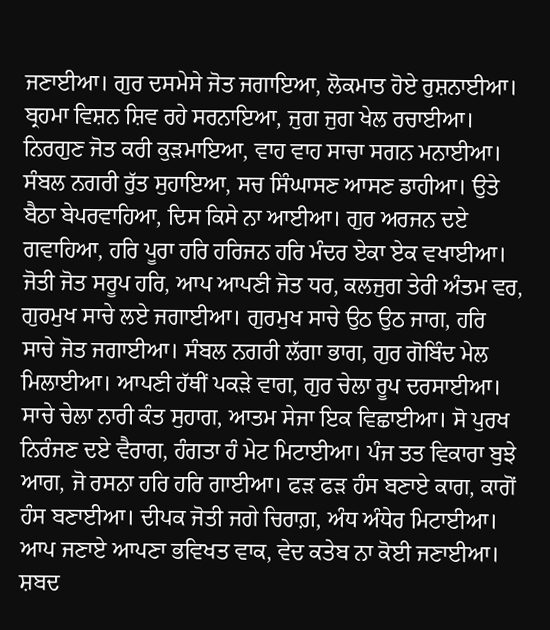ਜਣਾਈਆ। ਗੁਰ ਦਸਮੇਸੇ ਜੋਤ ਜਗਾਇਆ, ਲੋਕਮਾਤ ਹੋਏ ਰੁਸ਼ਨਾਈਆ। ਬ੍ਰਹਮਾ ਵਿਸ਼ਨ ਸ਼ਿਵ ਰਹੇ ਸਰਨਾਇਆ, ਜੁਗ ਜੁਗ ਖੇਲ ਰਚਾਈਆ। ਨਿਰਗੁਣ ਜੋਤ ਕਰੀ ਕੁੜਮਾਇਆ, ਵਾਹ ਵਾਹ ਸਾਚਾ ਸਗਨ ਮਨਾਈਆ। ਸੰਬਲ ਨਗਰੀ ਰੁੱਤ ਸੁਹਾਇਆ, ਸਚ ਸਿੰਘਾਸਣ ਆਸਣ ਡਾਹੀਆ। ਉਤੇ ਬੈਠਾ ਬੇਪਰਵਾਹਿਆ, ਦਿਸ ਕਿਸੇ ਨਾ ਆਈਆ। ਗੁਰ ਅਰਜਨ ਦਏ ਗਵਾਹਿਆ, ਹਰਿ ਪੂਰਾ ਹਰਿ ਹਰਿਜਨ ਹਰਿ ਮੰਦਰ ਏਕਾ ਏਕ ਵਖਾਈਆ। ਜੋਤੀ ਜੋਤ ਸਰੂਪ ਹਰਿ, ਆਪ ਆਪਣੀ ਜੋਤ ਧਰ, ਕਲਜੁਗ ਤੇਰੀ ਅੰਤਮ ਵਰ, ਗੁਰਮੁਖ ਸਾਚੇ ਲਏ ਜਗਾਈਆ। ਗੁਰਮੁਖ ਸਾਚੇ ਉਠ ਉਠ ਜਾਗ, ਹਰਿ ਸਾਚੇ ਜੋਤ ਜਗਾਈਆ। ਸੰਬਲ ਨਗਰੀ ਲੱਗਾ ਭਾਗ, ਗੁਰ ਗੋਬਿੰਦ ਮੇਲ ਮਿਲਾਈਆ। ਆਪਣੀ ਹੱਥੀਂ ਪਕੜੇ ਵਾਗ, ਗੁਰ ਚੇਲਾ ਰੂਪ ਦਰਸਾਈਆ। ਸਾਚੇ ਚੇਲਾ ਨਾਰੀ ਕੰਤ ਸੁਹਾਗ, ਆਤਮ ਸੇਜਾ ਇਕ ਵਿਛਾਈਆ। ਸੋ ਪੁਰਖ ਨਿਰੰਜਣ ਦਏ ਵੈਰਾਗ, ਹੰਗਤਾ ਹੰ ਮੇਟ ਮਿਟਾਈਆ। ਪੰਜ ਤਤ ਵਿਕਾਰਾ ਬੁਝੇ ਆਗ, ਜੋ ਰਸਨਾ ਹਰਿ ਹਰਿ ਗਾਈਆ। ਫੜ ਫੜ ਹੰਸ ਬਣਾਏ ਕਾਗ, ਕਾਗੋਂ ਹੰਸ ਬਣਾਈਆ। ਦੀਪਕ ਜੋਤੀ ਜਗੇ ਚਿਰਾਗ਼, ਅੰਧ ਅੰਧੇਰ ਮਿਟਾਈਆ। ਆਪ ਜਣਾਏ ਆਪਣਾ ਭਵਿਖਤ ਵਾਕ, ਵੇਦ ਕਤੇਬ ਨਾ ਕੋਈ ਜਣਾਈਆ। ਸ਼ਬਦ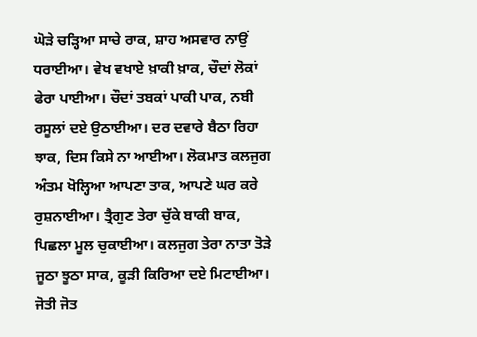ਘੋੜੇ ਚੜ੍ਹਿਆ ਸਾਚੇ ਰਾਕ, ਸ਼ਾਹ ਅਸਵਾਰ ਨਾਉਂ ਧਰਾਈਆ। ਵੇਖ ਵਖਾਏ ਖ਼ਾਕੀ ਖ਼ਾਕ, ਚੌਦਾਂ ਲੋਕਾਂ ਫੇਰਾ ਪਾਈਆ। ਚੌਦਾਂ ਤਬਕਾਂ ਪਾਕੀ ਪਾਕ, ਨਬੀ ਰਸੂਲਾਂ ਦਏ ਉਠਾਈਆ। ਦਰ ਦਵਾਰੇ ਬੈਠਾ ਰਿਹਾ ਝਾਕ, ਦਿਸ ਕਿਸੇ ਨਾ ਆਈਆ। ਲੋਕਮਾਤ ਕਲਜੁਗ ਅੰਤਮ ਖੋਲ੍ਹਿਆ ਆਪਣਾ ਤਾਕ, ਆਪਣੇ ਘਰ ਕਰੇ ਰੁਸ਼ਨਾਈਆ। ਤ੍ਰੈਗੁਣ ਤੇਰਾ ਚੁੱਕੇ ਬਾਕੀ ਬਾਕ, ਪਿਛਲਾ ਮੂਲ ਚੁਕਾਈਆ। ਕਲਜੁਗ ਤੇਰਾ ਨਾਤਾ ਤੋੜੇ ਜੂਠਾ ਝੂਠਾ ਸਾਕ, ਕੂੜੀ ਕਿਰਿਆ ਦਏ ਮਿਟਾਈਆ। ਜੋਤੀ ਜੋਤ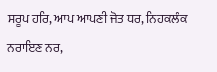ਸਰੂਪ ਹਰਿ, ਆਪ ਆਪਣੀ ਜੋਤ ਧਰ, ਨਿਹਕਲੰਕ ਨਰਾਇਣ ਨਰ,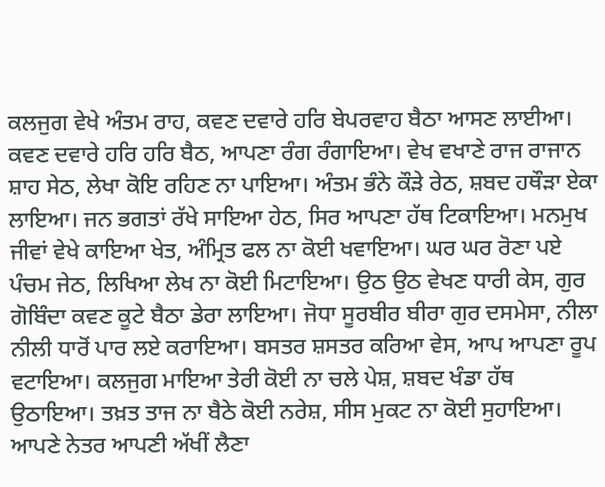ਕਲਜੁਗ ਵੇਖੇ ਅੰਤਮ ਰਾਹ, ਕਵਣ ਦਵਾਰੇ ਹਰਿ ਬੇਪਰਵਾਹ ਬੈਠਾ ਆਸਣ ਲਾਈਆ। ਕਵਣ ਦਵਾਰੇ ਹਰਿ ਹਰਿ ਬੈਠ, ਆਪਣਾ ਰੰਗ ਰੰਗਾਇਆ। ਵੇਖ ਵਖਾਣੇ ਰਾਜ ਰਾਜਾਨ ਸ਼ਾਹ ਸੇਠ, ਲੇਖਾ ਕੋਇ ਰਹਿਣ ਨਾ ਪਾਇਆ। ਅੰਤਮ ਭੰਨੇ ਕੌੜੇ ਰੇਠ, ਸ਼ਬਦ ਹਥੌੜਾ ਏਕਾ ਲਾਇਆ। ਜਨ ਭਗਤਾਂ ਰੱਖੇ ਸਾਇਆ ਹੇਠ, ਸਿਰ ਆਪਣਾ ਹੱਥ ਟਿਕਾਇਆ। ਮਨਮੁਖ ਜੀਵਾਂ ਵੇਖੇ ਕਾਇਆ ਖੇਤ, ਅੰਮ੍ਰਿਤ ਫਲ ਨਾ ਕੋਈ ਖਵਾਇਆ। ਘਰ ਘਰ ਰੋਣਾ ਪਏ ਪੰਚਮ ਜੇਠ, ਲਿਖਿਆ ਲੇਖ ਨਾ ਕੋਈ ਮਿਟਾਇਆ। ਉਠ ਉਠ ਵੇਖਣ ਧਾਰੀ ਕੇਸ, ਗੁਰ ਗੋਬਿੰਦਾ ਕਵਣ ਕੂਟੇ ਬੈਠਾ ਡੇਰਾ ਲਾਇਆ। ਜੋਧਾ ਸੂਰਬੀਰ ਬੀਰਾ ਗੁਰ ਦਸਮੇਸਾ, ਨੀਲਾ ਨੀਲੀ ਧਾਰੋਂ ਪਾਰ ਲਏ ਕਰਾਇਆ। ਬਸਤਰ ਸ਼ਸਤਰ ਕਰਿਆ ਵੇਸ, ਆਪ ਆਪਣਾ ਰੂਪ ਵਟਾਇਆ। ਕਲਜੁਗ ਮਾਇਆ ਤੇਰੀ ਕੋਈ ਨਾ ਚਲੇ ਪੇਸ਼, ਸ਼ਬਦ ਖੰਡਾ ਹੱਥ ਉਠਾਇਆ। ਤਖ਼ਤ ਤਾਜ ਨਾ ਬੈਠੇ ਕੋਈ ਨਰੇਸ਼, ਸੀਸ ਮੁਕਟ ਨਾ ਕੋਈ ਸੁਹਾਇਆ। ਆਪਣੇ ਨੇਤਰ ਆਪਣੀ ਅੱਖੀਂ ਲੈਣਾ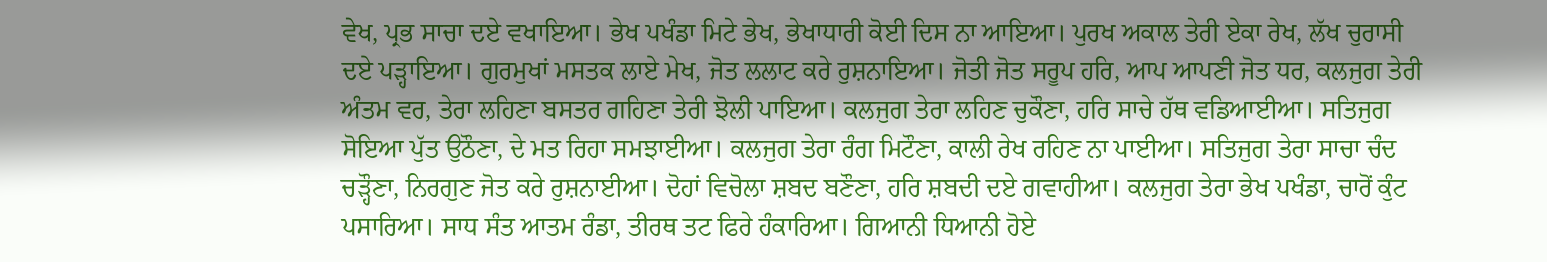ਵੇਖ, ਪ੍ਰਭ ਸਾਚਾ ਦਏ ਵਖਾਇਆ। ਭੇਖ ਪਖੰਡਾ ਮਿਟੇ ਭੇਖ, ਭੇਖਾਧਾਰੀ ਕੋਈ ਦਿਸ ਨਾ ਆਇਆ। ਪੁਰਖ ਅਕਾਲ ਤੇਰੀ ਏਕਾ ਰੇਖ, ਲੱਖ ਚੁਰਾਸੀ ਦਏ ਪੜ੍ਹਾਇਆ। ਗੁਰਮੁਖਾਂ ਮਸਤਕ ਲਾਏ ਮੇਖ, ਜੋਤ ਲਲਾਟ ਕਰੇ ਰੁਸ਼ਨਾਇਆ। ਜੋਤੀ ਜੋਤ ਸਰੂਪ ਹਰਿ, ਆਪ ਆਪਣੀ ਜੋਤ ਧਰ, ਕਲਜੁਗ ਤੇਰੀ ਅੰਤਮ ਵਰ, ਤੇਰਾ ਲਹਿਣਾ ਬਸਤਰ ਗਹਿਣਾ ਤੇਰੀ ਝੋਲੀ ਪਾਇਆ। ਕਲਜੁਗ ਤੇਰਾ ਲਹਿਣ ਚੁਕੌਣਾ, ਹਰਿ ਸਾਚੇ ਹੱਥ ਵਡਿਆਈਆ। ਸਤਿਜੁਗ ਸੋਇਆ ਪੁੱਤ ਉਠੌਣਾ, ਦੇ ਮਤ ਰਿਹਾ ਸਮਝਾਈਆ। ਕਲਜੁਗ ਤੇਰਾ ਰੰਗ ਮਿਟੌਣਾ, ਕਾਲੀ ਰੇਖ ਰਹਿਣ ਨਾ ਪਾਈਆ। ਸਤਿਜੁਗ ਤੇਰਾ ਸਾਚਾ ਚੰਦ ਚੜ੍ਹੌਣਾ, ਨਿਰਗੁਣ ਜੋਤ ਕਰੇ ਰੁਸ਼ਨਾਈਆ। ਦੋਹਾਂ ਵਿਚੋਲਾ ਸ਼ਬਦ ਬਣੌਣਾ, ਹਰਿ ਸ਼ਬਦੀ ਦਏ ਗਵਾਹੀਆ। ਕਲਜੁਗ ਤੇਰਾ ਭੇਖ ਪਖੰਡਾ, ਚਾਰੋਂ ਕੁੰਟ ਪਸਾਰਿਆ। ਸਾਧ ਸੰਤ ਆਤਮ ਰੰਡਾ, ਤੀਰਥ ਤਟ ਫਿਰੇ ਹੰਕਾਰਿਆ। ਗਿਆਨੀ ਧਿਆਨੀ ਹੋਏ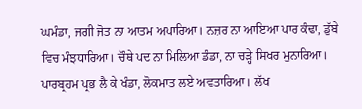ਘਮੰਡਾ, ਜਗੀ ਜੋਤ ਨਾ ਆਤਮ ਅਪਾਰਿਆ। ਨਜ਼ਰ ਨਾ ਆਇਆ ਪਾਰ ਕੰਢਾ, ਡੁੱਬੇ ਵਿਚ ਮੰਝਧਾਰਿਆ। ਚੌਥੇ ਪਦ ਨਾ ਮਿਲਿਆ ਡੰਡਾ, ਨਾ ਚੜ੍ਹੇ ਸਿਖਰ ਮੁਨਾਰਿਆ। ਪਾਰਬ੍ਰਹਮ ਪ੍ਰਭ ਲੈ ਕੇ ਖੰਡਾ, ਲੋਕਮਾਤ ਲਏ ਅਵਤਾਰਿਆ। ਲੱਖ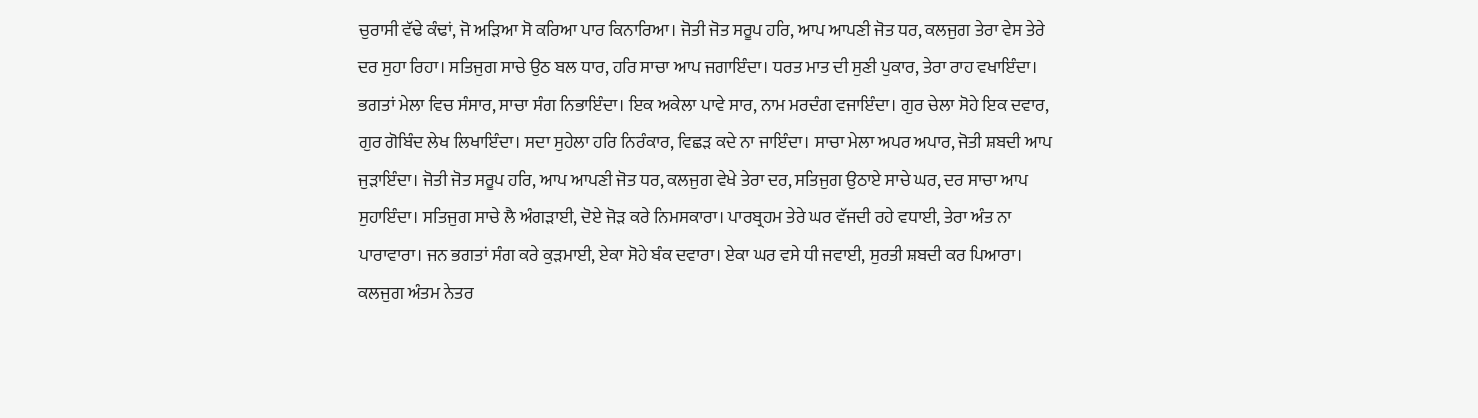ਚੁਰਾਸੀ ਵੱਢੇ ਕੰਢਾਂ, ਜੋ ਅੜਿਆ ਸੋ ਕਰਿਆ ਪਾਰ ਕਿਨਾਰਿਆ। ਜੋਤੀ ਜੋਤ ਸਰੂਪ ਹਰਿ, ਆਪ ਆਪਣੀ ਜੋਤ ਧਰ, ਕਲਜੁਗ ਤੇਰਾ ਵੇਸ ਤੇਰੇ ਦਰ ਸੁਹਾ ਰਿਹਾ। ਸਤਿਜੁਗ ਸਾਚੇ ਉਠ ਬਲ ਧਾਰ, ਹਰਿ ਸਾਚਾ ਆਪ ਜਗਾਇੰਦਾ। ਧਰਤ ਮਾਤ ਦੀ ਸੁਣੀ ਪੁਕਾਰ, ਤੇਰਾ ਰਾਹ ਵਖਾਇੰਦਾ। ਭਗਤਾਂ ਮੇਲਾ ਵਿਚ ਸੰਸਾਰ, ਸਾਚਾ ਸੰਗ ਨਿਭਾਇੰਦਾ। ਇਕ ਅਕੇਲਾ ਪਾਵੇ ਸਾਰ, ਨਾਮ ਮਰਦੰਗ ਵਜਾਇੰਦਾ। ਗੁਰ ਚੇਲਾ ਸੋਹੇ ਇਕ ਦਵਾਰ, ਗੁਰ ਗੋਬਿੰਦ ਲੇਖ ਲਿਖਾਇੰਦਾ। ਸਦਾ ਸੁਹੇਲਾ ਹਰਿ ਨਿਰੰਕਾਰ, ਵਿਛੜ ਕਦੇ ਨਾ ਜਾਇੰਦਾ। ਸਾਚਾ ਮੇਲਾ ਅਪਰ ਅਪਾਰ, ਜੋਤੀ ਸ਼ਬਦੀ ਆਪ ਜੁੜਾਇੰਦਾ। ਜੋਤੀ ਜੋਤ ਸਰੂਪ ਹਰਿ, ਆਪ ਆਪਣੀ ਜੋਤ ਧਰ, ਕਲਜੁਗ ਵੇਖੇ ਤੇਰਾ ਦਰ, ਸਤਿਜੁਗ ਉਠਾਏ ਸਾਚੇ ਘਰ, ਦਰ ਸਾਚਾ ਆਪ ਸੁਹਾਇੰਦਾ। ਸਤਿਜੁਗ ਸਾਚੇ ਲੈ ਅੰਗੜਾਈ, ਦੋਏ ਜੋੜ ਕਰੇ ਨਿਮਸਕਾਰਾ। ਪਾਰਬ੍ਰਹਮ ਤੇਰੇ ਘਰ ਵੱਜਦੀ ਰਹੇ ਵਧਾਈ, ਤੇਰਾ ਅੰਤ ਨਾ ਪਾਰਾਵਾਰਾ। ਜਨ ਭਗਤਾਂ ਸੰਗ ਕਰੇ ਕੁੜਮਾਈ, ਏਕਾ ਸੋਹੇ ਬੰਕ ਦਵਾਰਾ। ਏਕਾ ਘਰ ਵਸੇ ਧੀ ਜਵਾਈ, ਸੁਰਤੀ ਸ਼ਬਦੀ ਕਰ ਪਿਆਰਾ। ਕਲਜੁਗ ਅੰਤਮ ਨੇਤਰ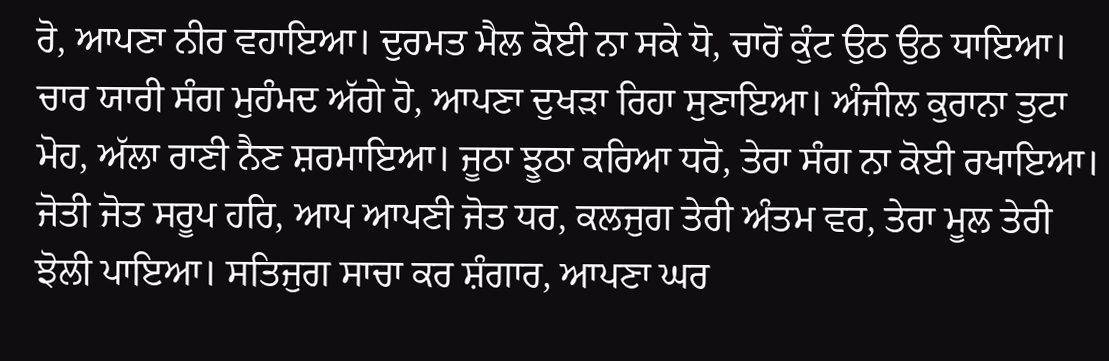ਰੋ, ਆਪਣਾ ਨੀਰ ਵਹਾਇਆ। ਦੁਰਮਤ ਮੈਲ ਕੋਈ ਨਾ ਸਕੇ ਧੋ, ਚਾਰੋਂ ਕੁੰਟ ਉਠ ਉਠ ਧਾਇਆ। ਚਾਰ ਯਾਰੀ ਸੰਗ ਮੁਹੰਮਦ ਅੱਗੇ ਹੋ, ਆਪਣਾ ਦੁਖੜਾ ਰਿਹਾ ਸੁਣਾਇਆ। ਅੰਜੀਲ ਕੁਰਾਨਾ ਤੁਟਾ ਮੋਹ, ਅੱਲਾ ਰਾਣੀ ਨੈਣ ਸ਼ਰਮਾਇਆ। ਜੂਠਾ ਝੂਠਾ ਕਰਿਆ ਧਰੋ, ਤੇਰਾ ਸੰਗ ਨਾ ਕੋਈ ਰਖਾਇਆ। ਜੋਤੀ ਜੋਤ ਸਰੂਪ ਹਰਿ, ਆਪ ਆਪਣੀ ਜੋਤ ਧਰ, ਕਲਜੁਗ ਤੇਰੀ ਅੰਤਮ ਵਰ, ਤੇਰਾ ਮੂਲ ਤੇਰੀ ਝੋਲੀ ਪਾਇਆ। ਸਤਿਜੁਗ ਸਾਚਾ ਕਰ ਸ਼ੰਗਾਰ, ਆਪਣਾ ਘਰ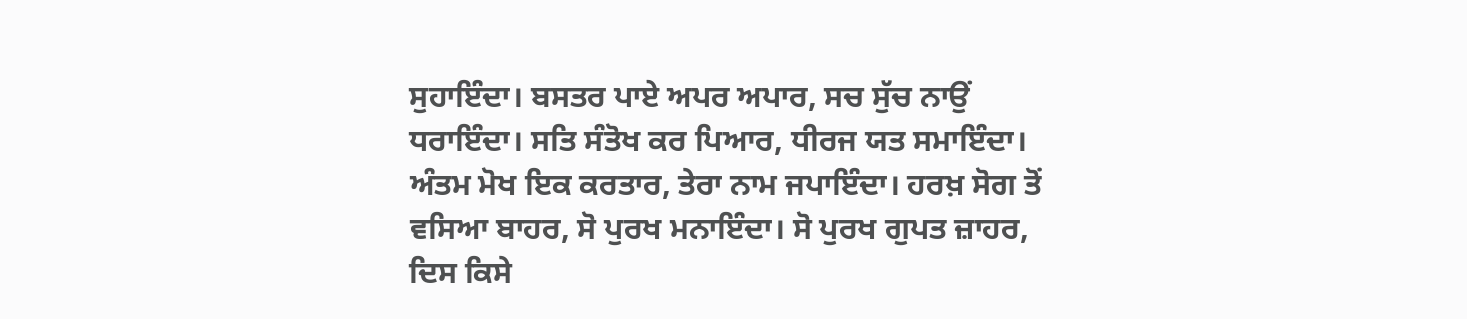ਸੁਹਾਇੰਦਾ। ਬਸਤਰ ਪਾਏ ਅਪਰ ਅਪਾਰ, ਸਚ ਸੁੱਚ ਨਾਉਂ ਧਰਾਇੰਦਾ। ਸਤਿ ਸੰਤੋਖ ਕਰ ਪਿਆਰ, ਧੀਰਜ ਯਤ ਸਮਾਇੰਦਾ। ਅੰਤਮ ਮੋਖ ਇਕ ਕਰਤਾਰ, ਤੇਰਾ ਨਾਮ ਜਪਾਇੰਦਾ। ਹਰਖ਼ ਸੋਗ ਤੋਂ ਵਸਿਆ ਬਾਹਰ, ਸੋ ਪੁਰਖ ਮਨਾਇੰਦਾ। ਸੋ ਪੁਰਖ ਗੁਪਤ ਜ਼ਾਹਰ, ਦਿਸ ਕਿਸੇ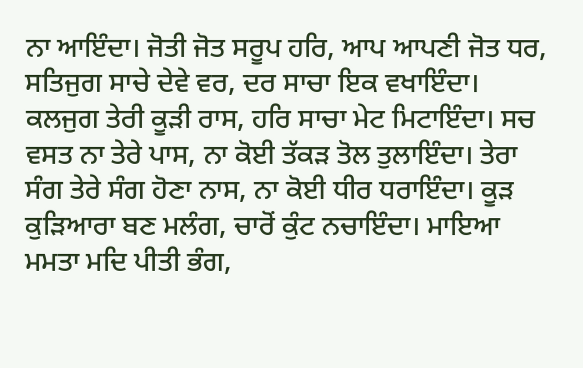ਨਾ ਆਇੰਦਾ। ਜੋਤੀ ਜੋਤ ਸਰੂਪ ਹਰਿ, ਆਪ ਆਪਣੀ ਜੋਤ ਧਰ, ਸਤਿਜੁਗ ਸਾਚੇ ਦੇਵੇ ਵਰ, ਦਰ ਸਾਚਾ ਇਕ ਵਖਾਇੰਦਾ। ਕਲਜੁਗ ਤੇਰੀ ਕੂੜੀ ਰਾਸ, ਹਰਿ ਸਾਚਾ ਮੇਟ ਮਿਟਾਇੰਦਾ। ਸਚ ਵਸਤ ਨਾ ਤੇਰੇ ਪਾਸ, ਨਾ ਕੋਈ ਤੱਕੜ ਤੋਲ ਤੁਲਾਇੰਦਾ। ਤੇਰਾ ਸੰਗ ਤੇਰੇ ਸੰਗ ਹੋਣਾ ਨਾਸ, ਨਾ ਕੋਈ ਧੀਰ ਧਰਾਇੰਦਾ। ਕੂੜ ਕੁੜਿਆਰਾ ਬਣ ਮਲੰਗ, ਚਾਰੋਂ ਕੁੰਟ ਨਚਾਇੰਦਾ। ਮਾਇਆ ਮਮਤਾ ਮਦਿ ਪੀਤੀ ਭੰਗ,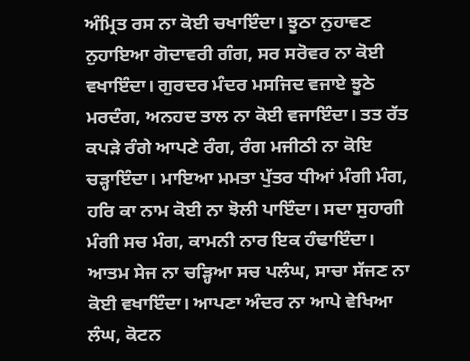ਅੰਮ੍ਰਿਤ ਰਸ ਨਾ ਕੋਈ ਚਖਾਇੰਦਾ। ਝੂਠਾ ਨੁਹਾਵਣ ਨੁਹਾਇਆ ਗੋਦਾਵਰੀ ਗੰਗ, ਸਰ ਸਰੋਵਰ ਨਾ ਕੋਈ ਵਖਾਇੰਦਾ। ਗੁਰਦਰ ਮੰਦਰ ਮਸਜਿਦ ਵਜਾਏ ਝੂਠੇ ਮਰਦੰਗ, ਅਨਹਦ ਤਾਲ ਨਾ ਕੋਈ ਵਜਾਇੰਦਾ। ਤਤ ਰੱਤ ਕਪੜੇ ਰੰਗੇ ਆਪਣੇ ਰੰਗ, ਰੰਗ ਮਜੀਠੀ ਨਾ ਕੋਇ ਚੜ੍ਹਾਇੰਦਾ। ਮਾਇਆ ਮਮਤਾ ਪੁੱਤਰ ਧੀਆਂ ਮੰਗੀ ਮੰਗ, ਹਰਿ ਕਾ ਨਾਮ ਕੋਈ ਨਾ ਝੋਲੀ ਪਾਇੰਦਾ। ਸਦਾ ਸੁਹਾਗੀ ਮੰਗੀ ਸਚ ਮੰਗ, ਕਾਮਨੀ ਨਾਰ ਇਕ ਹੰਢਾਇੰਦਾ। ਆਤਮ ਸੇਜ ਨਾ ਚੜ੍ਹਿਆ ਸਚ ਪਲੰਘ, ਸਾਚਾ ਸੱਜਣ ਨਾ ਕੋਈ ਵਖਾਇੰਦਾ। ਆਪਣਾ ਅੰਦਰ ਨਾ ਆਪੇ ਵੇਖਿਆ ਲੰਘ, ਕੋਟਨ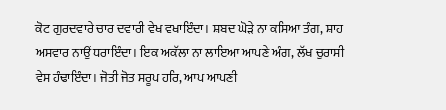ਕੋਟ ਗੁਰਦਵਾਰੇ ਚਾਰ ਦਵਾਰੀ ਵੇਖ ਵਖਾਇੰਦਾ। ਸ਼ਬਦ ਘੋੜੇ ਨਾ ਕਸਿਆ ਤੰਗ, ਸ਼ਾਹ ਅਸਵਾਰ ਨਾਉਂ ਧਰਾਇੰਦਾ। ਇਕ ਅਕੱਲਾ ਨਾ ਲਾਇਆ ਆਪਣੇ ਅੰਗ, ਲੱਖ ਚੁਰਾਸੀ ਵੇਸ ਹੰਢਾਇੰਦਾ। ਜੋਤੀ ਜੋਤ ਸਰੂਪ ਹਰਿ, ਆਪ ਆਪਣੀ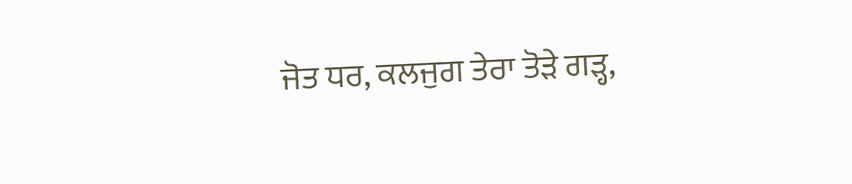ਜੋਤ ਧਰ, ਕਲਜੁਗ ਤੇਰਾ ਤੋੜੇ ਗੜ੍ਹ,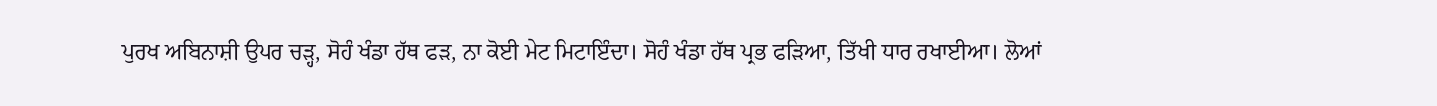ਪੁਰਖ ਅਬਿਨਾਸ਼ੀ ਉਪਰ ਚੜ੍ਹ, ਸੋਹੰ ਖੰਡਾ ਹੱਥ ਫੜ, ਨਾ ਕੋਈ ਮੇਟ ਮਿਟਾਇੰਦਾ। ਸੋਹੰ ਖੰਡਾ ਹੱਥ ਪ੍ਰਭ ਫੜਿਆ, ਤਿੱਖੀ ਧਾਰ ਰਖਾਈਆ। ਲੋਆਂ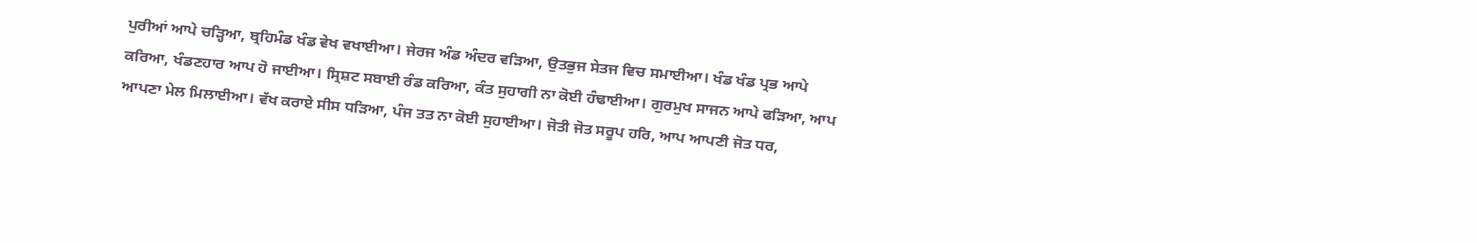ਪੁਰੀਆਂ ਆਪੇ ਚੜ੍ਹਿਆ, ਬ੍ਰਹਿਮੰਡ ਖੰਡ ਵੇਖ ਵਖਾਈਆ। ਜੇਰਜ ਅੰਡ ਅੰਦਰ ਵੜਿਆ, ਉਤਭੁਜ ਸੇਤਜ ਵਿਚ ਸਮਾਈਆ। ਖੰਡ ਖੰਡ ਪ੍ਰਭ ਆਪੇ ਕਰਿਆ, ਖੰਡਣਹਾਰ ਆਪ ਹੋ ਜਾਈਆ। ਸ੍ਰਿਸ਼ਟ ਸਬਾਈ ਰੰਡ ਕਰਿਆ, ਕੰਤ ਸੁਹਾਗੀ ਨਾ ਕੋਈ ਹੰਢਾਈਆ। ਗੁਰਮੁਖ ਸਾਜਨ ਆਪੇ ਫੜਿਆ, ਆਪ ਆਪਣਾ ਮੇਲ ਮਿਲਾਈਆ। ਵੱਖ ਕਰਾਏ ਸੀਸ ਧੜਿਆ, ਪੰਜ ਤਤ ਨਾ ਕੋਈ ਸੁਹਾਈਆ। ਜੋਤੀ ਜੋਤ ਸਰੂਪ ਹਰਿ, ਆਪ ਆਪਣੀ ਜੋਤ ਧਰ,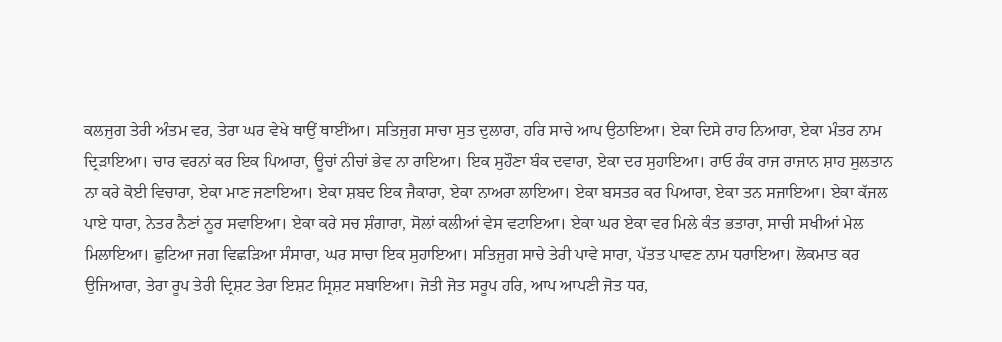ਕਲਜੁਗ ਤੇਰੀ ਅੰਤਮ ਵਰ, ਤੇਰਾ ਘਰ ਵੇਖੇ ਥਾਉਂ ਥਾਈਂਆ। ਸਤਿਜੁਗ ਸਾਚਾ ਸੁਤ ਦੁਲਾਰਾ, ਹਰਿ ਸਾਚੇ ਆਪ ਉਠਾਇਆ। ਏਕਾ ਦਿਸੇ ਰਾਹ ਨਿਆਰਾ, ਏਕਾ ਮੰਤਰ ਨਾਮ ਦ੍ਰਿੜਾਇਆ। ਚਾਰ ਵਰਨਾਂ ਕਰ ਇਕ ਪਿਆਰਾ, ਊਚਾਂ ਨੀਚਾਂ ਭੇਵ ਨਾ ਰਾਇਆ। ਇਕ ਸੁਹੌਣਾ ਬੰਕ ਦਵਾਰਾ, ਏਕਾ ਦਰ ਸੁਹਾਇਆ। ਰਾਓ ਰੰਕ ਰਾਜ ਰਾਜਾਨ ਸ਼ਾਹ ਸੁਲਤਾਨ ਨਾ ਕਰੇ ਕੋਈ ਵਿਚਾਰਾ, ਏਕਾ ਮਾਣ ਜਣਾਇਆ। ਏਕਾ ਸ਼ਬਦ ਇਕ ਜੈਕਾਰਾ, ਏਕਾ ਨਾਅਰਾ ਲਾਇਆ। ਏਕਾ ਬਸਤਰ ਕਰ ਪਿਆਰਾ, ਏਕਾ ਤਨ ਸਜਾਇਆ। ਏਕਾ ਕੱਜਲ ਪਾਏ ਧਾਰਾ, ਨੇਤਰ ਨੈਣਾਂ ਨੂਰ ਸਵਾਇਆ। ਏਕਾ ਕਰੇ ਸਚ ਸ਼ੰਗਾਰਾ, ਸੋਲਾਂ ਕਲੀਆਂ ਵੇਸ ਵਟਾਇਆ। ਏਕਾ ਘਰ ਏਕਾ ਵਰ ਮਿਲੇ ਕੰਤ ਭਤਾਰਾ, ਸਾਚੀ ਸਖੀਆਂ ਮੇਲ ਮਿਲਾਇਆ। ਛੁਟਿਆ ਜਗ ਵਿਛੜਿਆ ਸੰਸਾਰਾ, ਘਰ ਸਾਚਾ ਇਕ ਸੁਹਾਇਆ। ਸਤਿਜੁਗ ਸਾਚੇ ਤੇਰੀ ਪਾਵੇ ਸਾਰਾ, ਪੱਤਤ ਪਾਵਣ ਨਾਮ ਧਰਾਇਆ। ਲੋਕਮਾਤ ਕਰ ਉਜਿਆਰਾ, ਤੇਰਾ ਰੂਪ ਤੇਰੀ ਦ੍ਰਿਸ਼ਟ ਤੇਰਾ ਇਸ਼ਟ ਸ੍ਰਿਸ਼ਟ ਸਬਾਇਆ। ਜੋਤੀ ਜੋਤ ਸਰੂਪ ਹਰਿ, ਆਪ ਆਪਣੀ ਜੋਤ ਧਰ,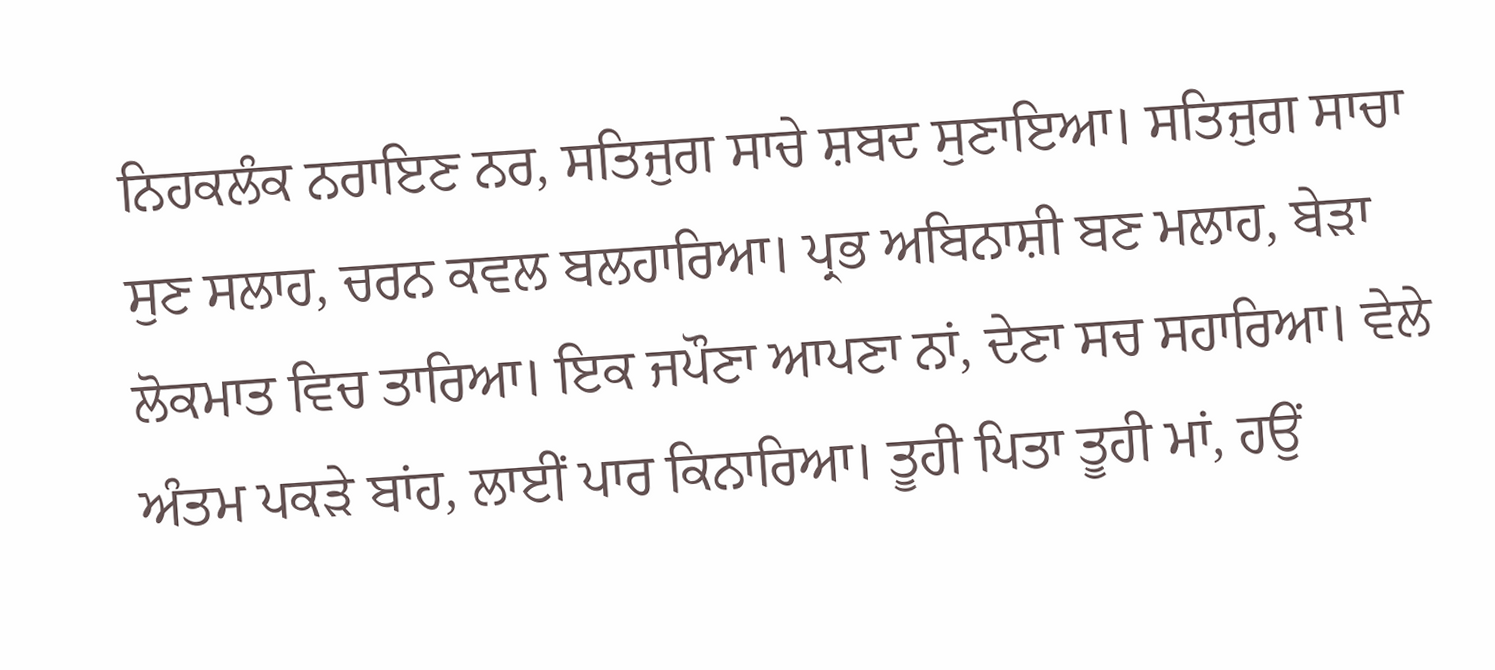ਨਿਹਕਲੰਕ ਨਰਾਇਣ ਨਰ, ਸਤਿਜੁਗ ਸਾਚੇ ਸ਼ਬਦ ਸੁਣਾਇਆ। ਸਤਿਜੁਗ ਸਾਚਾ ਸੁਣ ਸਲਾਹ, ਚਰਨ ਕਵਲ ਬਲਹਾਰਿਆ। ਪ੍ਰਭ ਅਬਿਨਾਸ਼ੀ ਬਣ ਮਲਾਹ, ਬੇੜਾ ਲੋਕਮਾਤ ਵਿਚ ਤਾਰਿਆ। ਇਕ ਜਪੌਣਾ ਆਪਣਾ ਨਾਂ, ਦੇਣਾ ਸਚ ਸਹਾਰਿਆ। ਵੇਲੇ ਅੰਤਮ ਪਕੜੇ ਬਾਂਹ, ਲਾਈਂ ਪਾਰ ਕਿਨਾਰਿਆ। ਤੂਹੀ ਪਿਤਾ ਤੂਹੀ ਮਾਂ, ਹਉਂ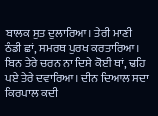ਬਾਲਕ ਸੁਤ ਦੁਲਾਰਿਆ। ਤੇਰੀ ਮਾਣੀ ਠੰਡੀ ਛਾਂ, ਸਮਰਥ ਪੁਰਖ ਕਰਤਾਰਿਆ। ਬਿਨ ਤੇਰੇ ਚਰਨ ਨਾ ਦਿਸੇ ਕੋਈ ਥਾਂ, ਢਹਿ ਪਏ ਤੇਰੇ ਦਵਾਰਿਆ। ਦੀਨ ਦਿਆਲ ਸਦਾ ਕਿਰਪਾਲ ਕਦੀ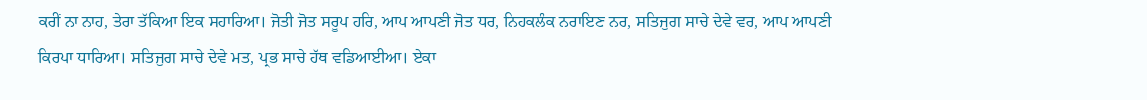ਕਰੀਂ ਨਾ ਨਾਹ, ਤੇਰਾ ਤੱਕਿਆ ਇਕ ਸਹਾਰਿਆ। ਜੋਤੀ ਜੋਤ ਸਰੂਪ ਹਰਿ, ਆਪ ਆਪਣੀ ਜੋਤ ਧਰ, ਨਿਹਕਲੰਕ ਨਰਾਇਣ ਨਰ, ਸਤਿਜੁਗ ਸਾਚੇ ਦੇਵੇ ਵਰ, ਆਪ ਆਪਣੀ ਕਿਰਪਾ ਧਾਰਿਆ। ਸਤਿਜੁਗ ਸਾਚੇ ਦੇਵੇ ਮਤ, ਪ੍ਰਭ ਸਾਚੇ ਹੱਥ ਵਡਿਆਈਆ। ਏਕਾ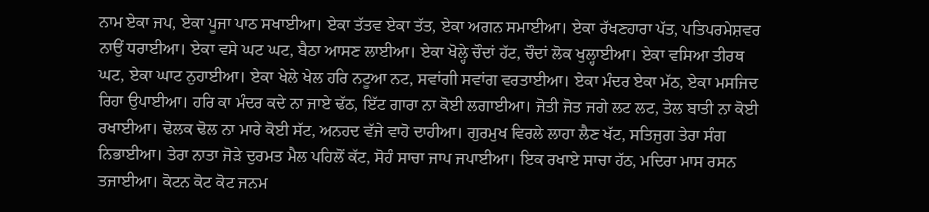ਨਾਮ ਏਕਾ ਜਪ, ਏਕਾ ਪੂਜਾ ਪਾਠ ਸਖਾਈਆ। ਏਕਾ ਤੱਤਵ ਏਕਾ ਤੱਤ, ਏਕਾ ਅਗਨ ਸਮਾਈਆ। ਏਕਾ ਰੱਖਣਹਾਰਾ ਪੱਤ, ਪਤਿਪਰਮੇਸ਼ਵਰ ਨਾਉਂ ਧਰਾਈਆ। ਏਕਾ ਵਸੇ ਘਟ ਘਟ, ਬੈਠਾ ਆਸਣ ਲਾਈਆ। ਏਕਾ ਖੋਲ੍ਹੇ ਚੌਦਾਂ ਹੱਟ, ਚੌਦਾਂ ਲੋਕ ਖੁਲ੍ਹਾਈਆ। ਏਕਾ ਵਸਿਆ ਤੀਰਥ ਘਟ, ਏਕਾ ਘਾਟ ਨੁਹਾਈਆ। ਏਕਾ ਖੇਲੇ ਖੇਲ ਹਰਿ ਨਟੂਆ ਨਟ, ਸਵਾਂਗੀ ਸਵਾਂਗ ਵਰਤਾਈਆ। ਏਕਾ ਮੰਦਰ ਏਕਾ ਮੱਠ, ਏਕਾ ਮਸਜਿਦ ਰਿਹਾ ਉਪਾਈਆ। ਹਰਿ ਕਾ ਮੰਦਰ ਕਦੇ ਨਾ ਜਾਏ ਢੱਠ, ਇੱਟ ਗਾਰਾ ਨਾ ਕੋਈ ਲਗਾਈਆ। ਜੋਤੀ ਜੋਤ ਜਗੇ ਲਟ ਲਟ, ਤੇਲ ਬਾਤੀ ਨਾ ਕੋਈ ਰਖਾਈਆ। ਢੋਲਕ ਢੋਲ ਨਾ ਮਾਰੇ ਕੋਈ ਸੱਟ, ਅਨਹਦ ਵੱਜੇ ਵਾਹੋ ਦਾਹੀਆ। ਗੁਰਮੁਖ ਵਿਰਲੇ ਲਾਹਾ ਲੈਣ ਖੱਟ, ਸਤਿਜੁਗ ਤੇਰਾ ਸੰਗ ਨਿਭਾਈਆ। ਤੇਰਾ ਨਾਤਾ ਜੋੜੇ ਦੁਰਮਤ ਮੈਲ ਪਹਿਲੋਂ ਕੱਟ, ਸੋਹੰ ਸਾਚਾ ਜਾਪ ਜਪਾਈਆ। ਇਕ ਰਖਾਏ ਸਾਚਾ ਹੱਠ, ਮਦਿਰਾ ਮਾਸ ਰਸਨ ਤਜਾਈਆ। ਕੋਟਨ ਕੋਟ ਕੋਟ ਜਨਮ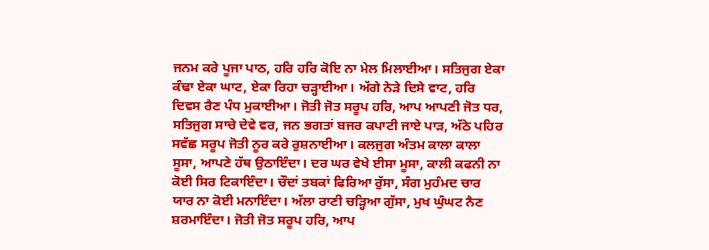ਜਨਮ ਕਰੇ ਪੂਜਾ ਪਾਠ, ਹਰਿ ਹਰਿ ਕੋਇ ਨਾ ਮੇਲ ਮਿਲਾਈਆ। ਸਤਿਜੁਗ ਏਕਾ ਕੰਢਾ ਏਕਾ ਘਾਟ, ਏਕਾ ਰਿਹਾ ਚੜ੍ਹਾਈਆ। ਅੱਗੇ ਨੇੜੇ ਦਿਸੇ ਵਾਟ, ਹਰਿ ਦਿਵਸ ਰੈਣ ਪੰਧ ਮੁਕਾਈਆ। ਜੋਤੀ ਜੋਤ ਸਰੂਪ ਹਰਿ, ਆਪ ਆਪਣੀ ਜੋਤ ਧਰ, ਸਤਿਜੁਗ ਸਾਚੇ ਦੇਵੇ ਵਰ, ਜਨ ਭਗਤਾਂ ਬਜਰ ਕਪਾਟੀ ਜਾਏ ਪਾੜ, ਅੱਠੇ ਪਹਿਰ ਸਵੱਛ ਸਰੂਪ ਜੋਤੀ ਨੂਰ ਕਰੇ ਰੁਸ਼ਨਾਈਆ। ਕਲਜੁਗ ਅੰਤਮ ਕਾਲਾ ਕਾਲਾ ਸੂਸਾ, ਆਪਣੇ ਹੱਥ ਉਠਾਇੰਦਾ। ਦਰ ਘਰ ਵੇਖੇ ਈਸਾ ਮੂਸਾ, ਕਾਲੀ ਕਫਨੀ ਨਾ ਕੋਈ ਸਿਰ ਟਿਕਾਇੰਦਾ। ਚੌਦਾਂ ਤਬਕਾਂ ਫਿਰਿਆ ਰੁੱਸਾ, ਸੰਗ ਮੁਹੰਮਦ ਚਾਰ ਯਾਰ ਨਾ ਕੋਈ ਮਨਾਇੰਦਾ। ਅੱਲਾ ਰਾਣੀ ਚੜ੍ਹਿਆ ਗੁੱਸਾ, ਮੁਖ ਘੁੰਘਟ ਨੈਣ ਸ਼ਰਮਾਇੰਦਾ। ਜੋਤੀ ਜੋਤ ਸਰੂਪ ਹਰਿ, ਆਪ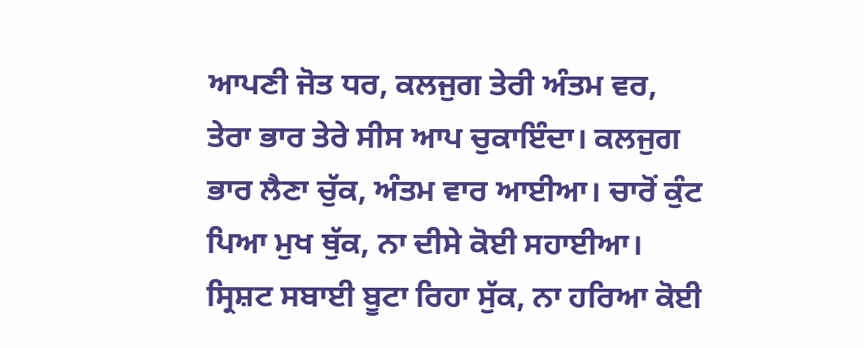ਆਪਣੀ ਜੋਤ ਧਰ, ਕਲਜੁਗ ਤੇਰੀ ਅੰਤਮ ਵਰ, ਤੇਰਾ ਭਾਰ ਤੇਰੇ ਸੀਸ ਆਪ ਚੁਕਾਇੰਦਾ। ਕਲਜੁਗ ਭਾਰ ਲੈਣਾ ਚੁੱਕ, ਅੰਤਮ ਵਾਰ ਆਈਆ। ਚਾਰੋਂ ਕੁੰਟ ਪਿਆ ਮੁਖ ਥੁੱਕ, ਨਾ ਦੀਸੇ ਕੋਈ ਸਹਾਈਆ। ਸ੍ਰਿਸ਼ਟ ਸਬਾਈ ਬੂਟਾ ਰਿਹਾ ਸੁੱਕ, ਨਾ ਹਰਿਆ ਕੋਈ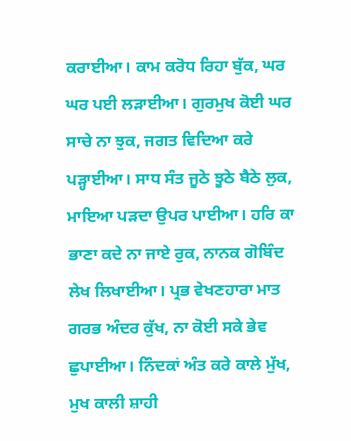ਕਰਾਈਆ। ਕਾਮ ਕਰੋਧ ਰਿਹਾ ਬੁੱਕ, ਘਰ ਘਰ ਪਈ ਲੜਾਈਆ। ਗੁਰਮੁਖ ਕੋਈ ਘਰ ਸਾਚੇ ਨਾ ਝੁਕ, ਜਗਤ ਵਿਦਿਆ ਕਰੇ ਪੜ੍ਹਾਈਆ। ਸਾਧ ਸੰਤ ਜੂਠੇ ਝੂਠੇ ਬੈਠੇ ਲੁਕ, ਮਾਇਆ ਪੜਦਾ ਉਪਰ ਪਾਈਆ। ਹਰਿ ਕਾ ਭਾਣਾ ਕਦੇ ਨਾ ਜਾਏ ਰੁਕ, ਨਾਨਕ ਗੋਬਿੰਦ ਲੇਖ ਲਿਖਾਈਆ। ਪ੍ਰਭ ਵੇਖਣਹਾਰਾ ਮਾਤ ਗਰਭ ਅੰਦਰ ਕੁੱਖ, ਨਾ ਕੋਈ ਸਕੇ ਭੇਵ ਛੁਪਾਈਆ। ਨਿੰਦਕਾਂ ਅੰਤ ਕਰੇ ਕਾਲੇ ਮੁੱਖ, ਮੁਖ ਕਾਲੀ ਸ਼ਾਹੀ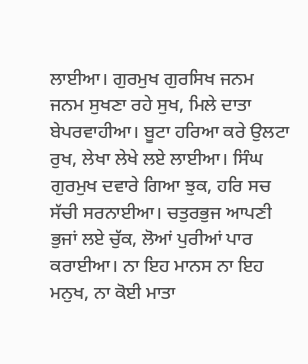ਲਾਈਆ। ਗੁਰਮੁਖ ਗੁਰਸਿਖ ਜਨਮ ਜਨਮ ਸੁਖਣਾ ਰਹੇ ਸੁਖ, ਮਿਲੇ ਦਾਤਾ ਬੇਪਰਵਾਹੀਆ। ਬੂਟਾ ਹਰਿਆ ਕਰੇ ਉਲਟਾ ਰੁਖ, ਲੇਖਾ ਲੇਖੇ ਲਏ ਲਾਈਆ। ਸਿੰਘ ਗੁਰਮੁਖ ਦਵਾਰੇ ਗਿਆ ਝੁਕ, ਹਰਿ ਸਚ ਸੱਚੀ ਸਰਨਾਈਆ। ਚਤੁਰਭੁਜ ਆਪਣੀ ਭੁਜਾਂ ਲਏ ਚੁੱਕ, ਲੋਆਂ ਪੁਰੀਆਂ ਪਾਰ ਕਰਾਈਆ। ਨਾ ਇਹ ਮਾਨਸ ਨਾ ਇਹ ਮਨੁਖ, ਨਾ ਕੋਈ ਮਾਤਾ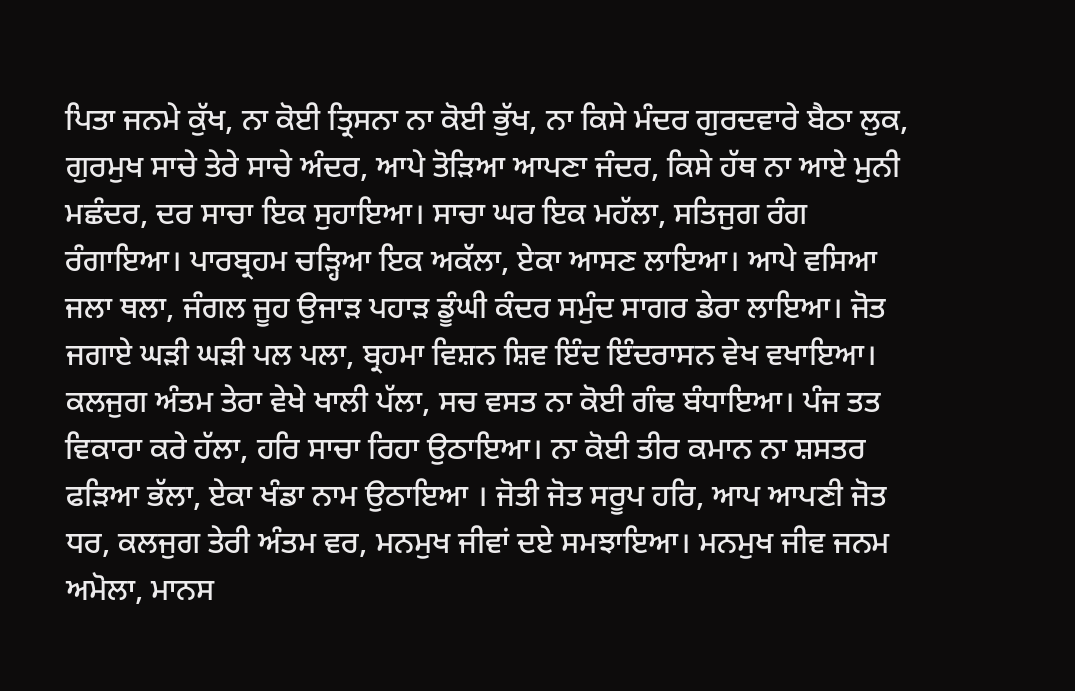ਪਿਤਾ ਜਨਮੇ ਕੁੱਖ, ਨਾ ਕੋਈ ਤ੍ਰਿਸਨਾ ਨਾ ਕੋਈ ਭੁੱਖ, ਨਾ ਕਿਸੇ ਮੰਦਰ ਗੁਰਦਵਾਰੇ ਬੈਠਾ ਲੁਕ, ਗੁਰਮੁਖ ਸਾਚੇ ਤੇਰੇ ਸਾਚੇ ਅੰਦਰ, ਆਪੇ ਤੋੜਿਆ ਆਪਣਾ ਜੰਦਰ, ਕਿਸੇ ਹੱਥ ਨਾ ਆਏ ਮੁਨੀ ਮਛੰਦਰ, ਦਰ ਸਾਚਾ ਇਕ ਸੁਹਾਇਆ। ਸਾਚਾ ਘਰ ਇਕ ਮਹੱਲਾ, ਸਤਿਜੁਗ ਰੰਗ ਰੰਗਾਇਆ। ਪਾਰਬ੍ਰਹਮ ਚੜ੍ਹਿਆ ਇਕ ਅਕੱਲਾ, ਏਕਾ ਆਸਣ ਲਾਇਆ। ਆਪੇ ਵਸਿਆ ਜਲਾ ਥਲਾ, ਜੰਗਲ ਜੂਹ ਉਜਾੜ ਪਹਾੜ ਡੂੰਘੀ ਕੰਦਰ ਸਮੁੰਦ ਸਾਗਰ ਡੇਰਾ ਲਾਇਆ। ਜੋਤ ਜਗਾਏ ਘੜੀ ਘੜੀ ਪਲ ਪਲਾ, ਬ੍ਰਹਮਾ ਵਿਸ਼ਨ ਸ਼ਿਵ ਇੰਦ ਇੰਦਰਾਸਨ ਵੇਖ ਵਖਾਇਆ। ਕਲਜੁਗ ਅੰਤਮ ਤੇਰਾ ਵੇਖੇ ਖਾਲੀ ਪੱਲਾ, ਸਚ ਵਸਤ ਨਾ ਕੋਈ ਗੰਢ ਬੰਧਾਇਆ। ਪੰਜ ਤਤ ਵਿਕਾਰਾ ਕਰੇ ਹੱਲਾ, ਹਰਿ ਸਾਚਾ ਰਿਹਾ ਉਠਾਇਆ। ਨਾ ਕੋਈ ਤੀਰ ਕਮਾਨ ਨਾ ਸ਼ਸਤਰ ਫੜਿਆ ਭੱਲਾ, ਏਕਾ ਖੰਡਾ ਨਾਮ ਉਠਾਇਆ । ਜੋਤੀ ਜੋਤ ਸਰੂਪ ਹਰਿ, ਆਪ ਆਪਣੀ ਜੋਤ ਧਰ, ਕਲਜੁਗ ਤੇਰੀ ਅੰਤਮ ਵਰ, ਮਨਮੁਖ ਜੀਵਾਂ ਦਏ ਸਮਝਾਇਆ। ਮਨਮੁਖ ਜੀਵ ਜਨਮ ਅਮੋਲਾ, ਮਾਨਸ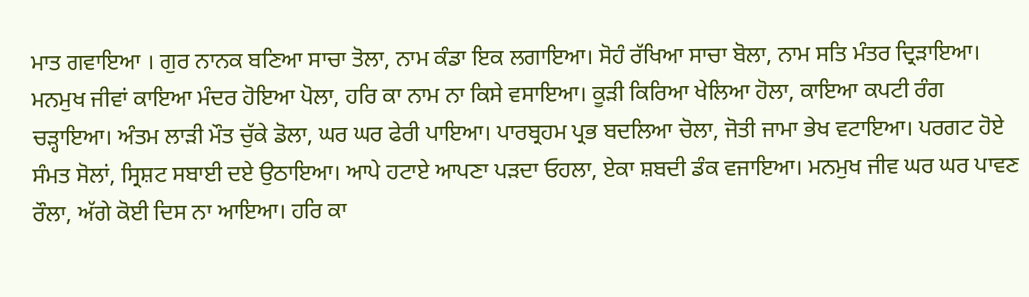ਮਾਤ ਗਵਾਇਆ । ਗੁਰ ਨਾਨਕ ਬਣਿਆ ਸਾਚਾ ਤੋਲਾ, ਨਾਮ ਕੰਡਾ ਇਕ ਲਗਾਇਆ। ਸੋਹੰ ਰੱਖਿਆ ਸਾਚਾ ਬੋਲਾ, ਨਾਮ ਸਤਿ ਮੰਤਰ ਦ੍ਰਿੜਾਇਆ। ਮਨਮੁਖ ਜੀਵਾਂ ਕਾਇਆ ਮੰਦਰ ਹੋਇਆ ਪੋਲਾ, ਹਰਿ ਕਾ ਨਾਮ ਨਾ ਕਿਸੇ ਵਸਾਇਆ। ਕੂੜੀ ਕਿਰਿਆ ਖੇਲਿਆ ਹੋਲਾ, ਕਾਇਆ ਕਪਟੀ ਰੰਗ ਚੜ੍ਹਾਇਆ। ਅੰਤਮ ਲਾੜੀ ਮੌਤ ਚੁੱਕੇ ਡੋਲਾ, ਘਰ ਘਰ ਫੇਰੀ ਪਾਇਆ। ਪਾਰਬ੍ਰਹਮ ਪ੍ਰਭ ਬਦਲਿਆ ਚੋਲਾ, ਜੋਤੀ ਜਾਮਾ ਭੇਖ ਵਟਾਇਆ। ਪਰਗਟ ਹੋਏ ਸੰਮਤ ਸੋਲਾਂ, ਸ੍ਰਿਸ਼ਟ ਸਬਾਈ ਦਏ ਉਠਾਇਆ। ਆਪੇ ਹਟਾਏ ਆਪਣਾ ਪੜਦਾ ਓਹਲਾ, ਏਕਾ ਸ਼ਬਦੀ ਡੰਕ ਵਜਾਇਆ। ਮਨਮੁਖ ਜੀਵ ਘਰ ਘਰ ਪਾਵਣ ਰੌਲਾ, ਅੱਗੇ ਕੋਈ ਦਿਸ ਨਾ ਆਇਆ। ਹਰਿ ਕਾ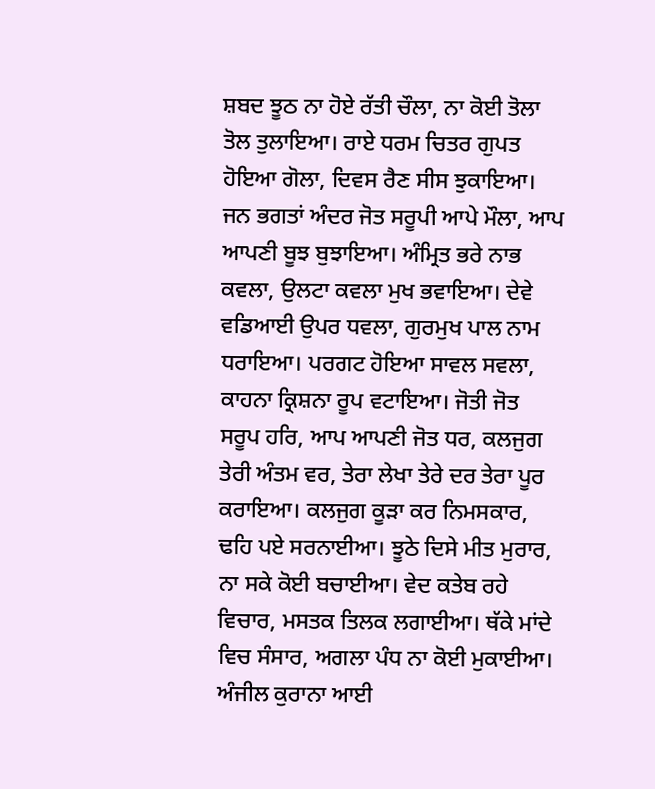ਸ਼ਬਦ ਝੂਠ ਨਾ ਹੋਏ ਰੱਤੀ ਚੌਲਾ, ਨਾ ਕੋਈ ਤੋਲਾ ਤੋਲ ਤੁਲਾਇਆ। ਰਾਏ ਧਰਮ ਚਿਤਰ ਗੁਪਤ ਹੋਇਆ ਗੋਲਾ, ਦਿਵਸ ਰੈਣ ਸੀਸ ਝੁਕਾਇਆ। ਜਨ ਭਗਤਾਂ ਅੰਦਰ ਜੋਤ ਸਰੂਪੀ ਆਪੇ ਮੌਲਾ, ਆਪ ਆਪਣੀ ਬੂਝ ਬੁਝਾਇਆ। ਅੰਮ੍ਰਿਤ ਭਰੇ ਨਾਭ ਕਵਲਾ, ਉਲਟਾ ਕਵਲਾ ਮੁਖ ਭਵਾਇਆ। ਦੇਵੇ ਵਡਿਆਈ ਉਪਰ ਧਵਲਾ, ਗੁਰਮੁਖ ਪਾਲ ਨਾਮ ਧਰਾਇਆ। ਪਰਗਟ ਹੋਇਆ ਸਾਵਲ ਸਵਲਾ, ਕਾਹਨਾ ਕ੍ਰਿਸ਼ਨਾ ਰੂਪ ਵਟਾਇਆ। ਜੋਤੀ ਜੋਤ ਸਰੂਪ ਹਰਿ, ਆਪ ਆਪਣੀ ਜੋਤ ਧਰ, ਕਲਜੁਗ ਤੇਰੀ ਅੰਤਮ ਵਰ, ਤੇਰਾ ਲੇਖਾ ਤੇਰੇ ਦਰ ਤੇਰਾ ਪੂਰ ਕਰਾਇਆ। ਕਲਜੁਗ ਕੂੜਾ ਕਰ ਨਿਮਸਕਾਰ, ਢਹਿ ਪਏ ਸਰਨਾਈਆ। ਝੂਠੇ ਦਿਸੇ ਮੀਤ ਮੁਰਾਰ, ਨਾ ਸਕੇ ਕੋਈ ਬਚਾਈਆ। ਵੇਦ ਕਤੇਬ ਰਹੇ ਵਿਚਾਰ, ਮਸਤਕ ਤਿਲਕ ਲਗਾਈਆ। ਥੱਕੇ ਮਾਂਦੇ ਵਿਚ ਸੰਸਾਰ, ਅਗਲਾ ਪੰਧ ਨਾ ਕੋਈ ਮੁਕਾਈਆ। ਅੰਜੀਲ ਕੁਰਾਨਾ ਆਈ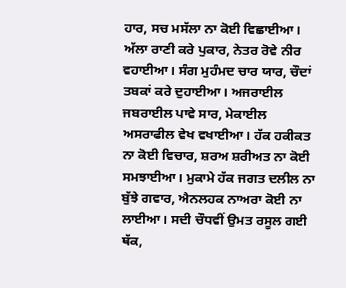ਹਾਰ, ਸਚ ਮਸੱਲਾ ਨਾ ਕੋਈ ਵਿਛਾਈਆ। ਅੱਲਾ ਰਾਣੀ ਕਰੇ ਪੁਕਾਰ, ਨੇਤਰ ਰੋਵੇ ਨੀਰ ਵਹਾਈਆ। ਸੰਗ ਮੁਹੰਮਦ ਚਾਰ ਯਾਰ, ਚੌਦਾਂ ਤਬਕਾਂ ਕਰੇ ਦੁਹਾਈਆ। ਅਜਰਾਈਲ ਜਬਰਾਈਲ ਪਾਵੇ ਸਾਰ, ਮੇਕਾਈਲ ਅਸਰਾਫੀਲ ਵੇਖ ਵਖਾਈਆ। ਹੱਕ ਹਕੀਕਤ ਨਾ ਕੋਈ ਵਿਚਾਰ, ਸ਼ਰਅ ਸ਼ਰੀਅਤ ਨਾ ਕੋਈ ਸਮਝਾਈਆ। ਮੁਕਾਮੇ ਹੱਕ ਜਗਤ ਦਲੀਲ ਨਾ ਬੁੱਝੇ ਗਵਾਰ, ਐਨਲਹਕ ਨਾਅਰਾ ਕੋਈ ਨਾ ਲਾਈਆ। ਸਦੀ ਚੌਧਵੀਂ ਉਮਤ ਰਸੂਲ ਗਈ ਥੱਕ,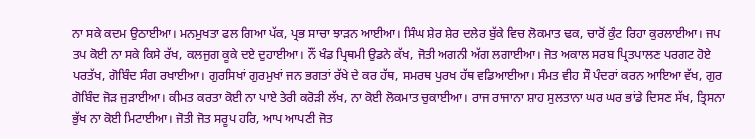ਨਾ ਸਕੇ ਕਦਮ ਉਠਾਈਆ। ਮਨਮੁਖਤਾ ਫਲ ਗਿਆ ਪੱਕ, ਪ੍ਰਭ ਸਾਚਾ ਝਾੜਨ ਆਈਆ। ਸਿੰਘ ਸ਼ੇਰ ਸ਼ੇਰ ਦਲੇਰ ਬੁੱਕੇ ਵਿਚ ਲੋਕਮਾਤ ਢਕ, ਚਾਰੋਂ ਕੁੰਟ ਰਿਹਾ ਕੁਰਲਾਈਆ। ਜਪ ਤਪ ਕੋਈ ਨਾ ਸਕੇ ਕਿਸੇ ਰੱਖ, ਕਲਜੁਗ ਕੂਕੇ ਦਏ ਦੁਹਾਈਆ। ਨੌਂ ਖੰਡ ਪ੍ਰਿਥਮੀ ਉਡਨੇ ਕੱਖ, ਜੋਤੀ ਅਗਨੀ ਅੱਗ ਲਗਾਈਆ। ਜੋਤ ਅਕਾਲ ਸਰਬ ਪ੍ਰਿਤਪਾਲਣ ਪਰਗਟ ਹੋਏ ਪਰਤੱਖ, ਗੋਬਿੰਦ ਸੰਗ ਰਖਾਈਆ। ਗੁਰਸਿਖਾਂ ਗੁਰਮੁਖਾਂ ਜਨ ਭਗਤਾਂ ਰੱਖੇ ਦੇ ਕਰ ਹੱਥ, ਸਮਰਥ ਪੁਰਖ ਹੱਥ ਵਡਿਆਈਆ। ਸੰਮਤ ਵੀਹ ਸੌ ਪੰਦਰਾਂ ਕਰਨ ਆਇਆ ਵੱਖ, ਗੁਰ ਗੋਬਿੰਦ ਜੋੜ ਜੁੜਾਈਆ। ਕੀਮਤ ਕਰਤਾ ਕੋਈ ਨਾ ਪਾਏ ਤੇਰੀ ਕਰੋੜੀ ਲੱਖ, ਨਾ ਕੋਈ ਲੋਕਮਾਤ ਚੁਕਾਈਆ। ਰਾਜ ਰਾਜਾਨਾ ਸ਼ਾਹ ਸੁਲਤਾਨਾ ਘਰ ਘਰ ਭਾਂਡੇ ਦਿਸਣ ਸੱਖ, ਤ੍ਰਿਸਨਾ ਭੁੱਖ ਨਾ ਕੋਈ ਮਿਟਾਈਆ। ਜੋਤੀ ਜੋਤ ਸਰੂਪ ਹਰਿ, ਆਪ ਆਪਣੀ ਜੋਤ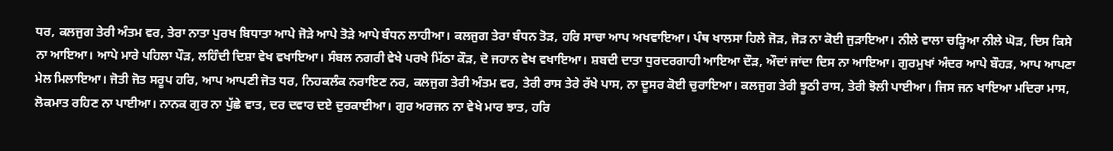ਧਰ, ਕਲਜੁਗ ਤੇਰੀ ਅੰਤਮ ਵਰ, ਤੇਰਾ ਨਾਤਾ ਪੁਰਖ ਬਿਧਾਤਾ ਆਪੇ ਜੋੜੇ ਆਪੇ ਤੋੜੇ ਆਪੇ ਬੰਧਨ ਲਾਹੀਆ। ਕਲਜੁਗ ਤੇਰਾ ਬੰਧਨ ਤੋੜ, ਹਰਿ ਸਾਚਾ ਆਪ ਅਖਵਾਇਆ। ਪੰਥ ਖਾਲਸਾ ਹਿਲੇ ਜੋੜ, ਜੋੜ ਨਾ ਕੋਈ ਜੁੜਾਇਆ। ਨੀਲੇ ਵਾਲਾ ਚੜ੍ਹਿਆ ਨੀਲੇ ਘੋੜ, ਦਿਸ ਕਿਸੇ ਨਾ ਆਇਆ। ਆਪੇ ਮਾਰੇ ਪਹਿਲਾ ਪੌੜ, ਲਹਿੰਦੀ ਦਿਸ਼ਾ ਵੇਖ ਵਖਾਇਆ। ਸੰਬਲ ਨਗਰੀ ਵੇਖੇ ਪਰਖੇ ਮਿੱਠਾ ਕੌੜ, ਦੋ ਜਹਾਨ ਵੇਖ ਵਖਾਇਆ। ਸ਼ਬਦੀ ਦਾਤਾ ਧੁਰਦਰਗਾਹੀ ਆਇਆ ਦੌੜ, ਔਦਾਂ ਜਾਂਦਾ ਦਿਸ ਨਾ ਆਇਆ। ਗੁਰਮੁਖਾਂ ਅੰਦਰ ਆਪੇ ਬੌਹੜ, ਆਪ ਆਪਣਾ ਮੇਲ ਮਿਲਾਇਆ। ਜੋਤੀ ਜੋਤ ਸਰੂਪ ਹਰਿ, ਆਪ ਆਪਣੀ ਜੋਤ ਧਰ, ਨਿਹਕਲੰਕ ਨਰਾਇਣ ਨਰ, ਕਲਜੁਗ ਤੇਰੀ ਅੰਤਮ ਵਰ, ਤੇਰੀ ਰਾਸ ਤੇਰੇ ਰੱਖੇ ਪਾਸ, ਨਾ ਦੂਸਰ ਕੋਈ ਚੁਰਾਇਆ। ਕਲਜੁਗ ਤੇਰੀ ਝੂਠੀ ਰਾਸ, ਤੇਰੀ ਝੋਲੀ ਪਾਈਆ। ਜਿਸ ਜਨ ਖਾਇਆ ਮਦਿਰਾ ਮਾਸ, ਲੋਕਮਾਤ ਰਹਿਣ ਨਾ ਪਾਈਆ। ਨਾਨਕ ਗੁਰ ਨਾ ਪੁੱਛੇ ਵਾਤ, ਦਰ ਦਵਾਰ ਦਏ ਦੁਰਕਾਈਆ। ਗੁਰ ਅਰਜਨ ਨਾ ਵੇਖੇ ਮਾਰ ਝਾਤ, ਹਰਿ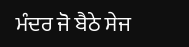ਮੰਦਰ ਜੋ ਬੈਠੇ ਸੇਜ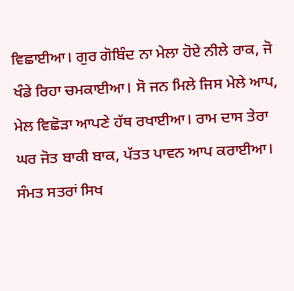ਵਿਛਾਈਆ। ਗੁਰ ਗੋਬਿੰਦ ਨਾ ਮੇਲਾ ਹੋਏ ਨੀਲੇ ਰਾਕ, ਜੋ ਖੰਡੇ ਰਿਹਾ ਚਮਕਾਈਆ। ਸੋ ਜਨ ਮਿਲੇ ਜਿਸ ਮੇਲੇ ਆਪ, ਮੇਲ ਵਿਛੋੜਾ ਆਪਣੇ ਹੱਥ ਰਖਾਈਆ। ਰਾਮ ਦਾਸ ਤੇਰਾ ਘਰ ਜੋਤ ਬਾਕੀ ਬਾਕ, ਪੱਤਤ ਪਾਵਨ ਆਪ ਕਰਾਈਆ। ਸੰਮਤ ਸਤਰਾਂ ਸਿਖ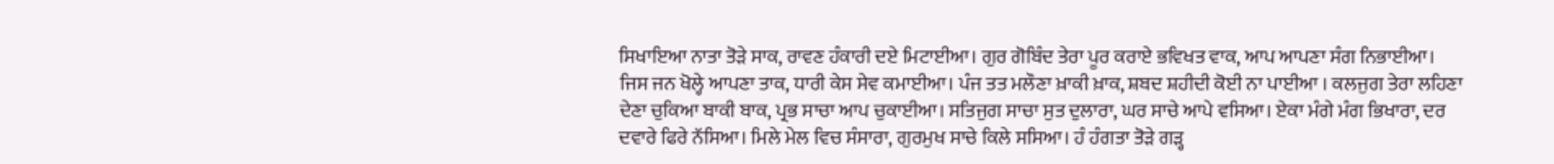ਸਿਖਾਇਆ ਨਾਤਾ ਤੋੜੇ ਸਾਕ, ਰਾਵਣ ਹੰਕਾਰੀ ਦਏ ਮਿਟਾਈਆ। ਗੁਰ ਗੋਬਿੰਦ ਤੇਰਾ ਪੂਰ ਕਰਾਏ ਭਵਿਖਤ ਵਾਕ, ਆਪ ਆਪਣਾ ਸੰਗ ਨਿਭਾਈਆ। ਜਿਸ ਜਨ ਖੋਲ੍ਹੇ ਆਪਣਾ ਤਾਕ, ਧਾਰੀ ਕੇਸ ਸੇਵ ਕਮਾਈਆ। ਪੰਜ ਤਤ ਮਲੌਣਾ ਖ਼ਾਕੀ ਖ਼ਾਕ, ਸ਼ਬਦ ਸ਼ਹੀਦੀ ਕੋਈ ਨਾ ਪਾਈਆ । ਕਲਜੁਗ ਤੇਰਾ ਲਹਿਣਾ ਦੇਣਾ ਚੁਕਿਆ ਬਾਕੀ ਬਾਕ, ਪ੍ਰਭ ਸਾਚਾ ਆਪ ਚੁਕਾਈਆ। ਸਤਿਜੁਗ ਸਾਚਾ ਸੁਤ ਦੁਲਾਰਾ, ਘਰ ਸਾਚੇ ਆਪੇ ਵਸਿਆ। ਏਕਾ ਮੰਗੇ ਮੰਗ ਭਿਖਾਰਾ, ਦਰ ਦਵਾਰੇ ਫਿਰੇ ਨੱਸਿਆ। ਮਿਲੇ ਮੇਲ ਵਿਚ ਸੰਸਾਰਾ, ਗੁਰਮੁਖ ਸਾਚੇ ਕਿਲੇ ਸਸਿਆ। ਹੰ ਹੰਗਤਾ ਤੋੜੇ ਗੜ੍ਹ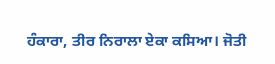ਹੰਕਾਰਾ, ਤੀਰ ਨਿਰਾਲਾ ਏਕਾ ਕਸਿਆ। ਜੋਤੀ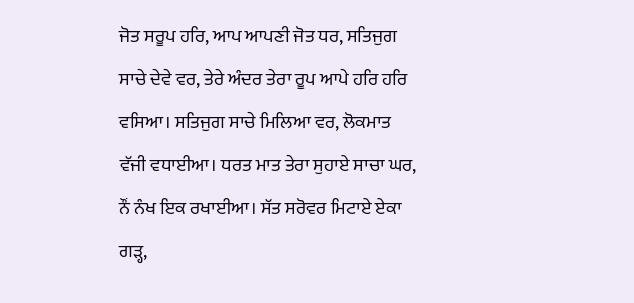ਜੋਤ ਸਰੂਪ ਹਰਿ, ਆਪ ਆਪਣੀ ਜੋਤ ਧਰ, ਸਤਿਜੁਗ ਸਾਚੇ ਦੇਵੇ ਵਰ, ਤੇਰੇ ਅੰਦਰ ਤੇਰਾ ਰੂਪ ਆਪੇ ਹਰਿ ਹਰਿ ਵਸਿਆ। ਸਤਿਜੁਗ ਸਾਚੇ ਮਿਲਿਆ ਵਰ, ਲੋਕਮਾਤ ਵੱਜੀ ਵਧਾਈਆ। ਧਰਤ ਮਾਤ ਤੇਰਾ ਸੁਹਾਏ ਸਾਚਾ ਘਰ, ਨੌਂ ਨੰਖ ਇਕ ਰਖਾਈਆ। ਸੱਤ ਸਰੋਵਰ ਮਿਟਾਏ ਏਕਾ ਗੜ੍ਹ,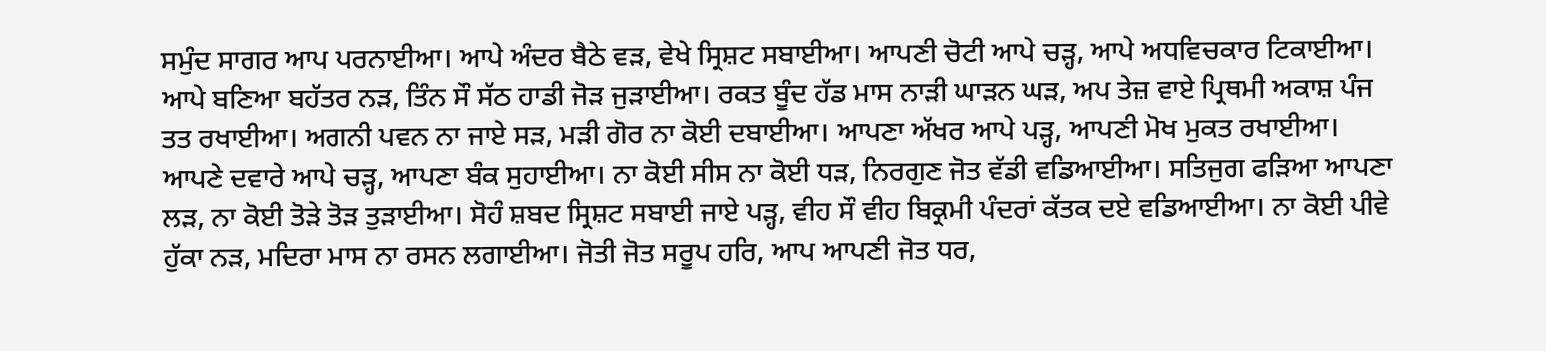ਸਮੁੰਦ ਸਾਗਰ ਆਪ ਪਰਨਾਈਆ। ਆਪੇ ਅੰਦਰ ਬੈਠੇ ਵੜ, ਵੇਖੇ ਸ੍ਰਿਸ਼ਟ ਸਬਾਈਆ। ਆਪਣੀ ਚੋਟੀ ਆਪੇ ਚੜ੍ਹ, ਆਪੇ ਅਧਵਿਚਕਾਰ ਟਿਕਾਈਆ। ਆਪੇ ਬਣਿਆ ਬਹੱਤਰ ਨੜ, ਤਿੰਨ ਸੌ ਸੱਠ ਹਾਡੀ ਜੋੜ ਜੁੜਾਈਆ। ਰਕਤ ਬੂੰਦ ਹੱਡ ਮਾਸ ਨਾੜੀ ਘਾੜਨ ਘੜ, ਅਪ ਤੇਜ਼ ਵਾਏ ਪ੍ਰਿਥਮੀ ਅਕਾਸ਼ ਪੰਜ ਤਤ ਰਖਾਈਆ। ਅਗਨੀ ਪਵਨ ਨਾ ਜਾਏ ਸੜ, ਮੜੀ ਗੋਰ ਨਾ ਕੋਈ ਦਬਾਈਆ। ਆਪਣਾ ਅੱਖਰ ਆਪੇ ਪੜ੍ਹ, ਆਪਣੀ ਮੋਖ ਮੁਕਤ ਰਖਾਈਆ। ਆਪਣੇ ਦਵਾਰੇ ਆਪੇ ਚੜ੍ਹ, ਆਪਣਾ ਬੰਕ ਸੁਹਾਈਆ। ਨਾ ਕੋਈ ਸੀਸ ਨਾ ਕੋਈ ਧੜ, ਨਿਰਗੁਣ ਜੋਤ ਵੱਡੀ ਵਡਿਆਈਆ। ਸਤਿਜੁਗ ਫੜਿਆ ਆਪਣਾ ਲੜ, ਨਾ ਕੋਈ ਤੋੜੇ ਤੋੜ ਤੁੜਾਈਆ। ਸੋਹੰ ਸ਼ਬਦ ਸ੍ਰਿਸ਼ਟ ਸਬਾਈ ਜਾਏ ਪੜ੍ਹ, ਵੀਹ ਸੌ ਵੀਹ ਬਿਕ੍ਰਮੀ ਪੰਦਰਾਂ ਕੱਤਕ ਦਏ ਵਡਿਆਈਆ। ਨਾ ਕੋਈ ਪੀਵੇ ਹੁੱਕਾ ਨੜ, ਮਦਿਰਾ ਮਾਸ ਨਾ ਰਸਨ ਲਗਾਈਆ। ਜੋਤੀ ਜੋਤ ਸਰੂਪ ਹਰਿ, ਆਪ ਆਪਣੀ ਜੋਤ ਧਰ,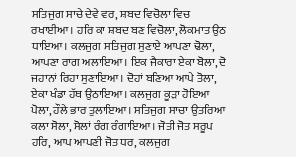ਸਤਿਜੁਗ ਸਾਚੇ ਦੇਵੇ ਵਰ, ਸ਼ਬਦ ਵਿਚੋਲਾ ਵਿਚ ਰਖਾਈਆ। ਹਰਿ ਕਾ ਸ਼ਬਦ ਬਣ ਵਿਚੋਲਾ, ਲੋਕਮਾਤ ਉਠ ਧਾਇਆ। ਕਲਜੁਗ ਸਤਿਜੁਗ ਸੁਣਾਏ ਆਪਣਾ ਢੋਲਾ, ਆਪਣਾ ਰਾਗ ਅਲਾਇਆ। ਇਕ ਜੈਕਾਰਾ ਏਕਾ ਬੋਲਾ, ਦੋ ਜਹਾਨਾਂ ਰਿਹਾ ਸੁਣਾਇਆ। ਦੋਹਾਂ ਬਣਿਆ ਆਪੇ ਤੋਲਾ, ਏਕਾ ਖੰਡਾ ਹੱਥ ਉਠਾਇਆ। ਕਲਜੁਗ ਕੂੜਾ ਹੋਇਆ ਪੋਲਾ, ਹੌਲੇ ਭਾਰ ਤੁਲਾਇਆ। ਸਤਿਜੁਗ ਸਾਚਾ ਉਤਰਿਆ ਕਲਾ ਸੋਲਾ, ਸੋਲਾਂ ਰੰਗ ਰੰਗਾਇਆ। ਜੋਤੀ ਜੋਤ ਸਰੂਪ ਹਰਿ, ਆਪ ਆਪਣੀ ਜੋਤ ਧਰ, ਕਲਜੁਗ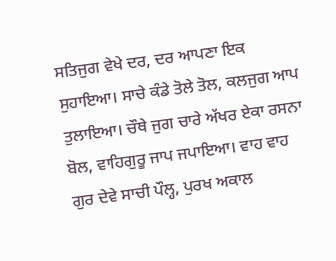ਸਤਿਜੁਗ ਵੇਖੇ ਦਰ, ਦਰ ਆਪਣਾ ਇਕ ਸੁਹਾਇਆ। ਸਾਚੇ ਕੰਡੇ ਤੋਲੇ ਤੋਲ, ਕਲਜੁਗ ਆਪ ਤੁਲਾਇਆ। ਚੌਥੇ ਜੁਗ ਚਾਰੇ ਅੱਖਰ ਏਕਾ ਰਸਨਾ ਬੋਲ, ਵਾਹਿਗੁਰੂ ਜਾਪ ਜਪਾਇਆ। ਵਾਹ ਵਾਹ ਗੁਰ ਦੇਵੇ ਸਾਚੀ ਪੌਲ੍ਹ, ਪੁਰਖ ਅਕਾਲ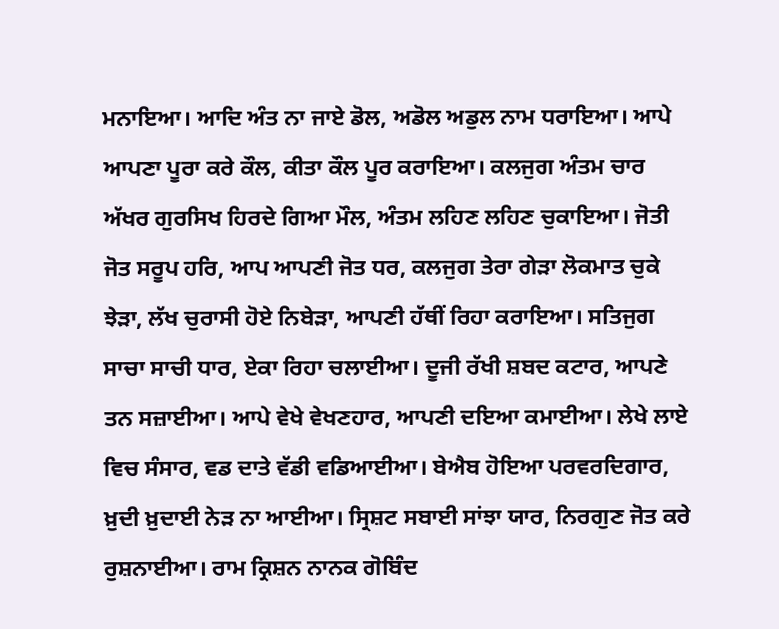ਮਨਾਇਆ। ਆਦਿ ਅੰਤ ਨਾ ਜਾਏ ਡੋਲ, ਅਡੋਲ ਅਡੁਲ ਨਾਮ ਧਰਾਇਆ। ਆਪੇ ਆਪਣਾ ਪੂਰਾ ਕਰੇ ਕੌਲ, ਕੀਤਾ ਕੌਲ ਪੂਰ ਕਰਾਇਆ। ਕਲਜੁਗ ਅੰਤਮ ਚਾਰ ਅੱਖਰ ਗੁਰਸਿਖ ਹਿਰਦੇ ਗਿਆ ਮੌਲ, ਅੰਤਮ ਲਹਿਣ ਲਹਿਣ ਚੁਕਾਇਆ। ਜੋਤੀ ਜੋਤ ਸਰੂਪ ਹਰਿ, ਆਪ ਆਪਣੀ ਜੋਤ ਧਰ, ਕਲਜੁਗ ਤੇਰਾ ਗੇੜਾ ਲੋਕਮਾਤ ਚੁਕੇ ਝੇੜਾ, ਲੱਖ ਚੁਰਾਸੀ ਹੋਏ ਨਿਬੇੜਾ, ਆਪਣੀ ਹੱਥੀਂ ਰਿਹਾ ਕਰਾਇਆ। ਸਤਿਜੁਗ ਸਾਚਾ ਸਾਚੀ ਧਾਰ, ਏਕਾ ਰਿਹਾ ਚਲਾਈਆ। ਦੂਜੀ ਰੱਖੀ ਸ਼ਬਦ ਕਟਾਰ, ਆਪਣੇ ਤਨ ਸਜ਼ਾਈਆ। ਆਪੇ ਵੇਖੇ ਵੇਖਣਹਾਰ, ਆਪਣੀ ਦਇਆ ਕਮਾਈਆ। ਲੇਖੇ ਲਾਏ ਵਿਚ ਸੰਸਾਰ, ਵਡ ਦਾਤੇ ਵੱਡੀ ਵਡਿਆਈਆ। ਬੇਐਬ ਹੋਇਆ ਪਰਵਰਦਿਗਾਰ, ਖ਼ੁਦੀ ਖ਼ੁਦਾਈ ਨੇੜ ਨਾ ਆਈਆ। ਸ੍ਰਿਸ਼ਟ ਸਬਾਈ ਸਾਂਝਾ ਯਾਰ, ਨਿਰਗੁਣ ਜੋਤ ਕਰੇ ਰੁਸ਼ਨਾਈਆ। ਰਾਮ ਕ੍ਰਿਸ਼ਨ ਨਾਨਕ ਗੋਬਿੰਦ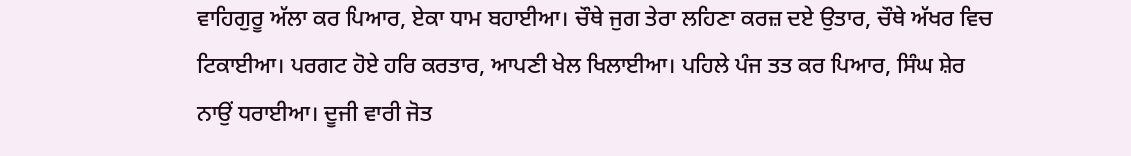ਵਾਹਿਗੁਰੂ ਅੱਲਾ ਕਰ ਪਿਆਰ, ਏਕਾ ਧਾਮ ਬਹਾਈਆ। ਚੌਥੇ ਜੁਗ ਤੇਰਾ ਲਹਿਣਾ ਕਰਜ਼ ਦਏ ਉਤਾਰ, ਚੌਥੇ ਅੱਖਰ ਵਿਚ ਟਿਕਾਈਆ। ਪਰਗਟ ਹੋਏ ਹਰਿ ਕਰਤਾਰ, ਆਪਣੀ ਖੇਲ ਖਿਲਾਈਆ। ਪਹਿਲੇ ਪੰਜ ਤਤ ਕਰ ਪਿਆਰ, ਸਿੰਘ ਸ਼ੇਰ ਨਾਉਂ ਧਰਾਈਆ। ਦੂਜੀ ਵਾਰੀ ਜੋਤ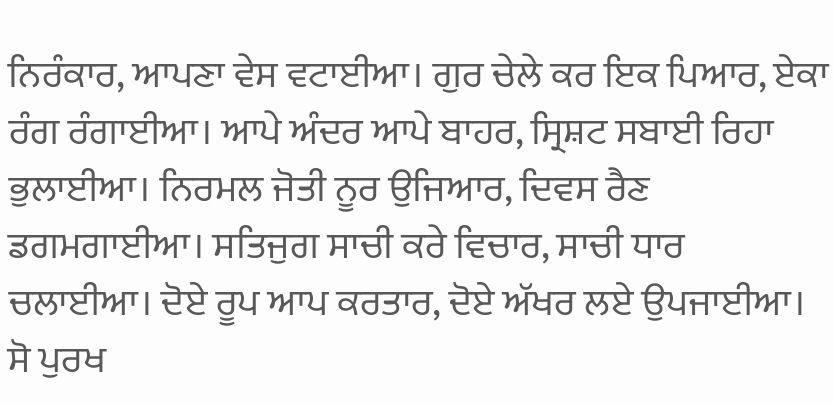ਨਿਰੰਕਾਰ, ਆਪਣਾ ਵੇਸ ਵਟਾਈਆ। ਗੁਰ ਚੇਲੇ ਕਰ ਇਕ ਪਿਆਰ, ਏਕਾ ਰੰਗ ਰੰਗਾਈਆ। ਆਪੇ ਅੰਦਰ ਆਪੇ ਬਾਹਰ, ਸ੍ਰਿਸ਼ਟ ਸਬਾਈ ਰਿਹਾ ਭੁਲਾਈਆ। ਨਿਰਮਲ ਜੋਤੀ ਨੂਰ ਉਜਿਆਰ, ਦਿਵਸ ਰੈਣ ਡਗਮਗਾਈਆ। ਸਤਿਜੁਗ ਸਾਚੀ ਕਰੇ ਵਿਚਾਰ, ਸਾਚੀ ਧਾਰ ਚਲਾਈਆ। ਦੋਏ ਰੂਪ ਆਪ ਕਰਤਾਰ, ਦੋਏ ਅੱਖਰ ਲਏ ਉਪਜਾਈਆ। ਸੋ ਪੁਰਖ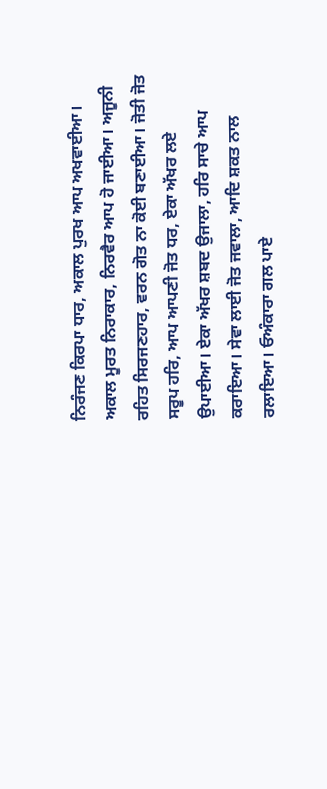ਨਿਰੰਜਣ ਕਿਰਪਾ ਧਾਰ, ਅਕਾਲ ਪੁਰਖ ਆਪ ਅਖਵਾਈਆ। ਅਕਾਲ ਮੂਰਤ ਨਿਰਾਕਾਰ, ਨਿਰਵੈਰ ਆਪ ਹੋ ਜਾਈਆ। ਅਜੂਨੀ ਰਹਿਤ ਸਿਰਜਣਹਾਰ, ਵਰਨ ਗੋਤ ਨਾ ਕੋਈ ਬਣਾਈਆ। ਜੋਤੀ ਜੋਤ ਸਰੂਪ ਹਰਿ, ਆਪ ਆਪਣੀ ਜੋਤ ਧਰ, ਏਕਾ ਅੱਖਰ ਲਏ ਉਪਾਈਆ। ਏਕਾ ਅੱਖਰ ਸ਼ਬਦ ਉਜਾਲਾ, ਹਰਿ ਸਾਚੇ ਆਪ ਕਰਾਇਆ। ਸੇਵਾ ਲਾਈ ਜੋਤ ਜਵਾਲਾ, ਆਦਿ ਸ਼ਕਤ ਨਾਲ ਰਲਾਇਆ। ਓਅੰਕਾਰਾ ਗਲ ਪਾਏ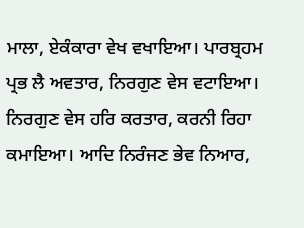ਮਾਲਾ, ਏਕੰਕਾਰਾ ਵੇਖ ਵਖਾਇਆ। ਪਾਰਬ੍ਰਹਮ ਪ੍ਰਭ ਲੈ ਅਵਤਾਰ, ਨਿਰਗੁਣ ਵੇਸ ਵਟਾਇਆ। ਨਿਰਗੁਣ ਵੇਸ ਹਰਿ ਕਰਤਾਰ, ਕਰਨੀ ਰਿਹਾ ਕਮਾਇਆ। ਆਦਿ ਨਿਰੰਜਣ ਭੇਵ ਨਿਆਰ,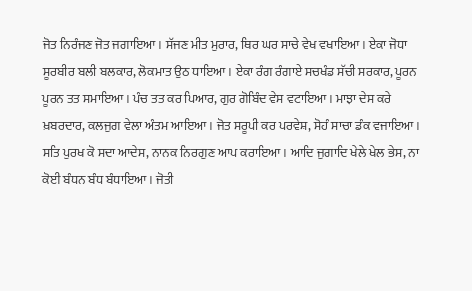ਜੋਤ ਨਿਰੰਜਣ ਜੋਤ ਜਗਾਇਆ। ਸੱਜਣ ਮੀਤ ਮੁਰਾਰ, ਥਿਰ ਘਰ ਸਾਚੇ ਵੇਖ ਵਖਾਇਆ। ਏਕਾ ਜੋਧਾ ਸੂਰਬੀਰ ਬਲੀ ਬਲਕਾਰ, ਲੋਕਮਾਤ ਉਠ ਧਾਇਆ। ਏਕਾ ਰੰਗ ਰੰਗਾਏ ਸਚਖੰਡ ਸੱਚੀ ਸਰਕਾਰ, ਪੂਰਨ ਪੂਰਨ ਤਤ ਸਮਾਇਆ। ਪੰਚ ਤਤ ਕਰ ਪਿਆਰ, ਗੁਰ ਗੋਬਿੰਦ ਵੇਸ ਵਟਾਇਆ। ਮਾਝਾ ਦੇਸ ਕਰੇ ਖ਼ਬਰਦਾਰ, ਕਲਜੁਗ ਵੇਲਾ ਅੰਤਮ ਆਇਆ। ਜੋਤ ਸਰੂਪੀ ਕਰ ਪਰਵੇਸ਼, ਸੋਹੰ ਸਾਚਾ ਡੰਕ ਵਜਾਇਆ। ਸਤਿ ਪੁਰਖ ਕੋ ਸਦਾ ਆਦੇਸ, ਨਾਨਕ ਨਿਰਗੁਣ ਆਪ ਕਰਾਇਆ। ਆਦਿ ਜੁਗਾਦਿ ਖੇਲੇ ਖੇਲ ਭੇਸ, ਨਾ ਕੋਈ ਬੰਧਨ ਬੰਧ ਬੰਧਾਇਆ। ਜੋਤੀ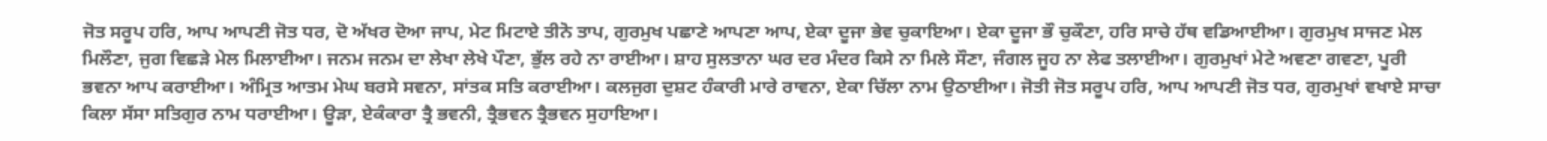ਜੋਤ ਸਰੂਪ ਹਰਿ, ਆਪ ਆਪਣੀ ਜੋਤ ਧਰ, ਦੋ ਅੱਖਰ ਦੋਆ ਜਾਪ, ਮੇਟ ਮਿਟਾਏ ਤੀਨੋ ਤਾਪ, ਗੁਰਮੁਖ ਪਛਾਣੇ ਆਪਣਾ ਆਪ, ਏਕਾ ਦੂਜਾ ਭੇਵ ਚੁਕਾਇਆ। ਏਕਾ ਦੂਜਾ ਭੌ ਚੁਕੌਣਾ, ਹਰਿ ਸਾਚੇ ਹੱਥ ਵਡਿਆਈਆ। ਗੁਰਮੁਖ ਸਾਜਣ ਮੇਲ ਮਿਲੌਣਾ, ਜੁਗ ਵਿਛੜੇ ਮੇਲ ਮਿਲਾਈਆ। ਜਨਮ ਜਨਮ ਦਾ ਲੇਖਾ ਲੇਖੇ ਪੌਣਾ, ਭੁੱਲ ਰਹੇ ਨਾ ਰਾਈਆ। ਸ਼ਾਹ ਸੁਲਤਾਨਾ ਘਰ ਦਰ ਮੰਦਰ ਕਿਸੇ ਨਾ ਮਿਲੇ ਸੌਣਾ, ਜੰਗਲ ਜੂਹ ਨਾ ਲੇਫ ਤਲਾਈਆ। ਗੁਰਮੁਖਾਂ ਮੇਟੇ ਅਵਣਾ ਗਵਣਾ, ਪੂਰੀ ਭਵਨਾ ਆਪ ਕਰਾਈਆ। ਅੰਮ੍ਰਿਤ ਆਤਮ ਮੇਘ ਬਰਸੇ ਸਵਨਾ, ਸਾਂਤਕ ਸਤਿ ਕਰਾਈਆ। ਕਲਜੁਗ ਦੁਸ਼ਟ ਹੰਕਾਰੀ ਮਾਰੇ ਰਾਵਨਾ, ਏਕਾ ਚਿੱਲਾ ਨਾਮ ਉਠਾਈਆ। ਜੋਤੀ ਜੋਤ ਸਰੂਪ ਹਰਿ, ਆਪ ਆਪਣੀ ਜੋਤ ਧਰ, ਗੁਰਮੁਖਾਂ ਵਖਾਏ ਸਾਚਾ ਕਿਲਾ ਸੱਸਾ ਸਤਿਗੁਰ ਨਾਮ ਧਰਾਈਆ। ਊੜਾ, ਏਕੰਕਾਰਾ ਤ੍ਰੈ ਭਵਨੀ, ਤ੍ਰੈਭਵਨ ਤ੍ਰੈਭਵਨ ਸੁਹਾਇਆ।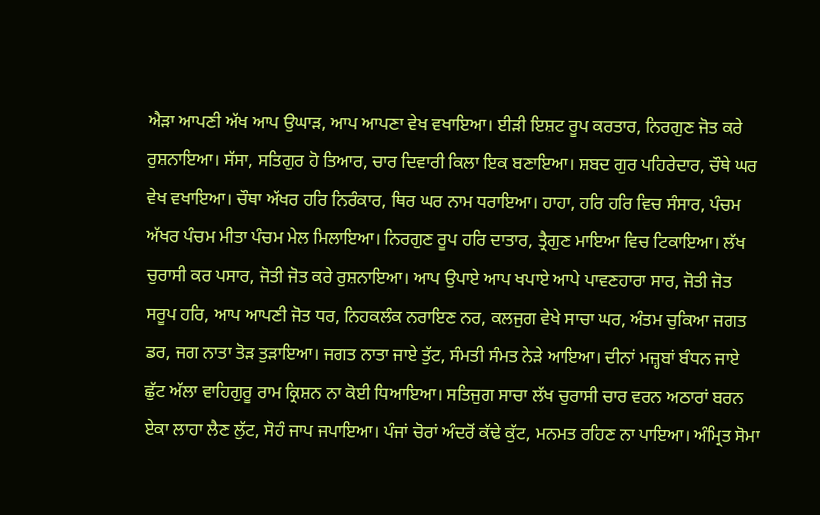ਐੜਾ ਆਪਣੀ ਅੱਖ ਆਪ ਉਘਾੜ, ਆਪ ਆਪਣਾ ਵੇਖ ਵਖਾਇਆ। ਈੜੀ ਇਸ਼ਟ ਰੂਪ ਕਰਤਾਰ, ਨਿਰਗੁਣ ਜੋਤ ਕਰੇ ਰੁਸ਼ਨਾਇਆ। ਸੱਸਾ, ਸਤਿਗੁਰ ਹੋ ਤਿਆਰ, ਚਾਰ ਦਿਵਾਰੀ ਕਿਲਾ ਇਕ ਬਣਾਇਆ। ਸ਼ਬਦ ਗੁਰ ਪਹਿਰੇਦਾਰ, ਚੌਥੇ ਘਰ ਵੇਖ ਵਖਾਇਆ। ਚੌਥਾ ਅੱਖਰ ਹਰਿ ਨਿਰੰਕਾਰ, ਥਿਰ ਘਰ ਨਾਮ ਧਰਾਇਆ। ਹਾਹਾ, ਹਰਿ ਹਰਿ ਵਿਚ ਸੰਸਾਰ, ਪੰਚਮ ਅੱਖਰ ਪੰਚਮ ਮੀਤਾ ਪੰਚਮ ਮੇਲ ਮਿਲਾਇਆ। ਨਿਰਗੁਣ ਰੂਪ ਹਰਿ ਦਾਤਾਰ, ਤ੍ਰੈਗੁਣ ਮਾਇਆ ਵਿਚ ਟਿਕਾਇਆ। ਲੱਖ ਚੁਰਾਸੀ ਕਰ ਪਸਾਰ, ਜੋਤੀ ਜੋਤ ਕਰੇ ਰੁਸ਼ਨਾਇਆ। ਆਪ ਉਪਾਏ ਆਪ ਖਪਾਏ ਆਪੇ ਪਾਵਣਹਾਰਾ ਸਾਰ, ਜੋਤੀ ਜੋਤ ਸਰੂਪ ਹਰਿ, ਆਪ ਆਪਣੀ ਜੋਤ ਧਰ, ਨਿਹਕਲੰਕ ਨਰਾਇਣ ਨਰ, ਕਲਜੁਗ ਵੇਖੇ ਸਾਚਾ ਘਰ, ਅੰਤਮ ਚੁਕਿਆ ਜਗਤ ਡਰ, ਜਗ ਨਾਤਾ ਤੋੜ ਤੁੜਾਇਆ। ਜਗਤ ਨਾਤਾ ਜਾਏ ਤੁੱਟ, ਸੰਮਤੀ ਸੰਮਤ ਨੇੜੇ ਆਇਆ। ਦੀਨਾਂ ਮਜ਼੍ਹਬਾਂ ਬੰਧਨ ਜਾਏ ਛੁੱਟ ਅੱਲਾ ਵਾਹਿਗੁਰੂ ਰਾਮ ਕ੍ਰਿਸ਼ਨ ਨਾ ਕੋਈ ਧਿਆਇਆ। ਸਤਿਜੁਗ ਸਾਚਾ ਲੱਖ ਚੁਰਾਸੀ ਚਾਰ ਵਰਨ ਅਠਾਰਾਂ ਬਰਨ ਏਕਾ ਲਾਹਾ ਲੈਣ ਲੁੱਟ, ਸੋਹੰ ਜਾਪ ਜਪਾਇਆ। ਪੰਜਾਂ ਚੋਰਾਂ ਅੰਦਰੋਂ ਕੱਢੇ ਕੁੱਟ, ਮਨਮਤ ਰਹਿਣ ਨਾ ਪਾਇਆ। ਅੰਮ੍ਰਿਤ ਸੋਮਾ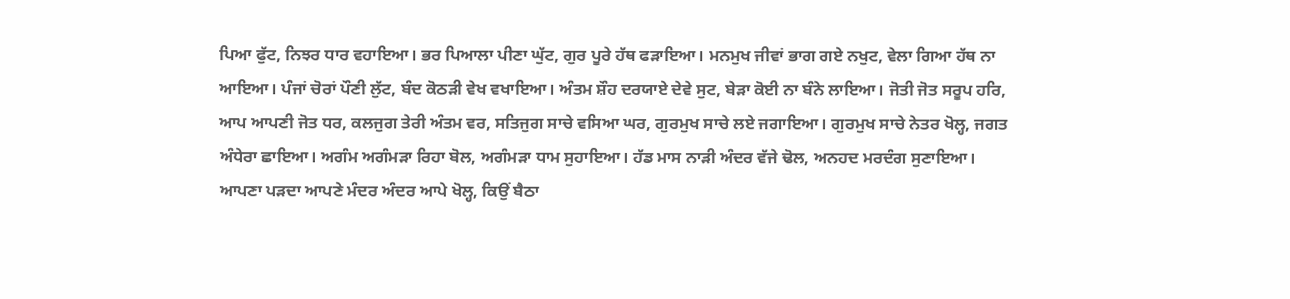ਪਿਆ ਫੁੱਟ, ਨਿਝਰ ਧਾਰ ਵਹਾਇਆ। ਭਰ ਪਿਆਲਾ ਪੀਣਾ ਘੁੱਟ, ਗੁਰ ਪੂਰੇ ਹੱਥ ਫੜਾਇਆ। ਮਨਮੁਖ ਜੀਵਾਂ ਭਾਗ ਗਏ ਨਖੁਟ, ਵੇਲਾ ਗਿਆ ਹੱਥ ਨਾ ਆਇਆ। ਪੰਜਾਂ ਚੋਰਾਂ ਪੌਣੀ ਲੁੱਟ, ਬੰਦ ਕੋਠੜੀ ਵੇਖ ਵਖਾਇਆ। ਅੰਤਮ ਸ਼ੌਹ ਦਰਯਾਏ ਦੇਵੇ ਸੁਟ, ਬੇੜਾ ਕੋਈ ਨਾ ਬੰਨੇ ਲਾਇਆ। ਜੋਤੀ ਜੋਤ ਸਰੂਪ ਹਰਿ, ਆਪ ਆਪਣੀ ਜੋਤ ਧਰ, ਕਲਜੁਗ ਤੇਰੀ ਅੰਤਮ ਵਰ, ਸਤਿਜੁਗ ਸਾਚੇ ਵਸਿਆ ਘਰ, ਗੁਰਮੁਖ ਸਾਚੇ ਲਏ ਜਗਾਇਆ। ਗੁਰਮੁਖ ਸਾਚੇ ਨੇਤਰ ਖੋਲ੍ਹ, ਜਗਤ ਅੰਧੇਰਾ ਛਾਇਆ। ਅਗੰਮ ਅਗੰਮੜਾ ਰਿਹਾ ਬੋਲ, ਅਗੰਮੜਾ ਧਾਮ ਸੁਹਾਇਆ। ਹੱਡ ਮਾਸ ਨਾੜੀ ਅੰਦਰ ਵੱਜੇ ਢੋਲ, ਅਨਹਦ ਮਰਦੰਗ ਸੁਣਾਇਆ। ਆਪਣਾ ਪੜਦਾ ਆਪਣੇ ਮੰਦਰ ਅੰਦਰ ਆਪੇ ਖੋਲ੍ਹ, ਕਿਉਂ ਬੈਠਾ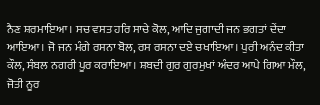ਨੈਣ ਸ਼ਰਮਾਇਆ। ਸਚ ਵਸਤ ਹਰਿ ਸਾਚੇ ਕੋਲ, ਆਦਿ ਜੁਗਾਦੀ ਜਨ ਭਗਤਾਂ ਦੇਂਦਾ ਆਇਆ। ਜੋ ਜਨ ਮੰਗੇ ਰਸਨਾ ਬੋਲ, ਰਸ ਰਸਨਾ ਦਏ ਚਖਾਇਆ। ਪੁਰੀ ਅਨੰਦ ਕੀਤਾ ਕੌਲ, ਸੰਬਲ ਨਗਰੀ ਪੂਰ ਕਰਾਇਆ। ਸ਼ਬਦੀ ਗੁਰ ਗੁਰਮੁਖਾਂ ਅੰਦਰ ਆਪੇ ਗਿਆ ਮੌਲ, ਜੋਤੀ ਨੂਰ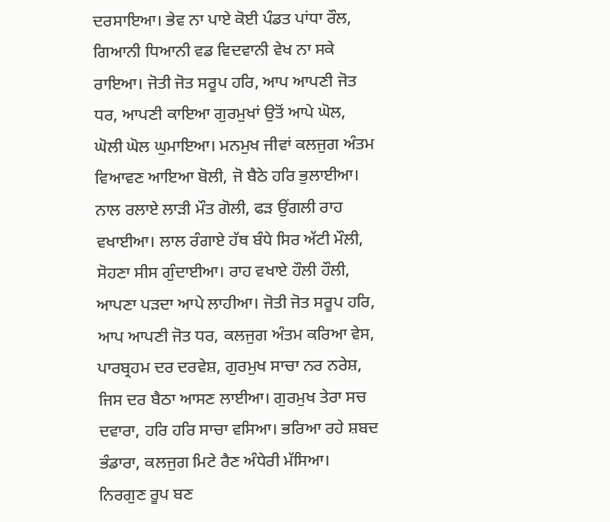ਦਰਸਾਇਆ। ਭੇਵ ਨਾ ਪਾਏ ਕੋਈ ਪੰਡਤ ਪਾਂਧਾ ਰੌਲ, ਗਿਆਨੀ ਧਿਆਨੀ ਵਡ ਵਿਦਵਾਨੀ ਵੇਖ ਨਾ ਸਕੇ ਰਾਇਆ। ਜੋਤੀ ਜੋਤ ਸਰੂਪ ਹਰਿ, ਆਪ ਆਪਣੀ ਜੋਤ ਧਰ, ਆਪਣੀ ਕਾਇਆ ਗੁਰਮੁਖਾਂ ਉਤੋਂ ਆਪੇ ਘੋਲ, ਘੋਲੀ ਘੋਲ ਘੁਮਾਇਆ। ਮਨਮੁਖ ਜੀਵਾਂ ਕਲਜੁਗ ਅੰਤਮ ਵਿਆਵਣ ਆਇਆ ਬੋਲੀ, ਜੋ ਬੈਠੇ ਹਰਿ ਭੁਲਾਈਆ। ਨਾਲ ਰਲਾਏ ਲਾੜੀ ਮੌਤ ਗੋਲੀ, ਫੜ ਉਂਗਲੀ ਰਾਹ ਵਖਾਈਆ। ਲਾਲ ਰੰਗਾਏ ਹੱਥ ਬੰਧੇ ਸਿਰ ਅੱਟੀ ਮੌਲੀ, ਸੋਹਣਾ ਸੀਸ ਗੁੰਦਾਈਆ। ਰਾਹ ਵਖਾਏ ਹੌਲੀ ਹੌਲੀ, ਆਪਣਾ ਪੜਦਾ ਆਪੇ ਲਾਹੀਆ। ਜੋਤੀ ਜੋਤ ਸਰੂਪ ਹਰਿ, ਆਪ ਆਪਣੀ ਜੋਤ ਧਰ, ਕਲਜੁਗ ਅੰਤਮ ਕਰਿਆ ਵੇਸ, ਪਾਰਬ੍ਰਹਮ ਦਰ ਦਰਵੇਸ਼, ਗੁਰਮੁਖ ਸਾਚਾ ਨਰ ਨਰੇਸ਼, ਜਿਸ ਦਰ ਬੈਠਾ ਆਸਣ ਲਾਈਆ। ਗੁਰਮੁਖ ਤੇਰਾ ਸਚ ਦਵਾਰਾ, ਹਰਿ ਹਰਿ ਸਾਚਾ ਵਸਿਆ। ਭਰਿਆ ਰਹੇ ਸ਼ਬਦ ਭੰਡਾਰਾ, ਕਲਜੁਗ ਮਿਟੇ ਰੈਣ ਅੰਧੇਰੀ ਮੱਸਿਆ। ਨਿਰਗੁਣ ਰੂਪ ਬਣ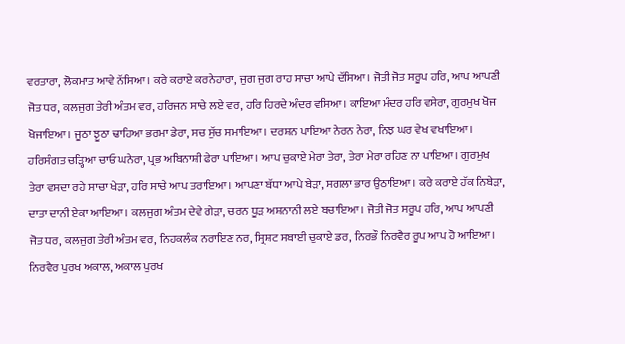ਵਰਤਾਰਾ, ਲੋਕਮਾਤ ਆਵੇ ਨੱਸਿਆ। ਕਰੇ ਕਰਾਏ ਕਰਨੇਹਾਰਾ, ਜੁਗ ਜੁਗ ਰਾਹ ਸਾਚਾ ਆਪੇ ਦੱਸਿਆ। ਜੋਤੀ ਜੋਤ ਸਰੂਪ ਹਰਿ, ਆਪ ਆਪਣੀ ਜੋਤ ਧਰ, ਕਲਜੁਗ ਤੇਰੀ ਅੰਤਮ ਵਰ, ਹਰਿਜਨ ਸਾਚੇ ਲਏ ਵਰ, ਹਰਿ ਹਿਰਦੇ ਅੰਦਰ ਵਸਿਆ। ਕਾਇਆ ਮੰਦਰ ਹਰਿ ਵਸੇਰਾ, ਗੁਰਮੁਖ ਖੋਜ ਖੋਜਾਇਆ। ਜੂਠਾ ਝੂਠਾ ਢਾਹਿਆ ਭਰਮਾ ਡੇਰਾ, ਸਚ ਸੁੱਚ ਸਮਾਇਆ। ਦਰਸ਼ਨ ਪਾਇਆ ਨੇਰਨ ਨੇਰਾ, ਨਿਝ ਘਰ ਵੇਖ ਵਖਾਇਆ। ਹਰਿਸੰਗਤ ਚੜ੍ਹਿਆ ਚਾਓ ਘਨੇਰਾ, ਪ੍ਰਭ ਅਬਿਨਾਸ਼ੀ ਫੇਰਾ ਪਾਇਆ। ਆਪ ਚੁਕਾਏ ਮੇਰਾ ਤੇਰਾ, ਤੇਰਾ ਮੇਰਾ ਰਹਿਣ ਨਾ ਪਾਇਆ। ਗੁਰਮੁਖ ਤੇਰਾ ਵਸਦਾ ਰਹੇ ਸਾਚਾ ਖੇੜਾ, ਹਰਿ ਸਾਚੇ ਆਪ ਤਰਾਇਆ। ਆਪਣਾ ਬੱਧਾ ਆਪੇ ਬੇੜਾ, ਸਗਲਾ ਭਾਰ ਉਠਾਇਆ। ਕਰੇ ਕਰਾਏ ਹੱਕ ਨਿਬੇੜਾ, ਦਾਤਾ ਦਾਨੀ ਏਕਾ ਆਇਆ। ਕਲਜੁਗ ਅੰਤਮ ਦੇਵੇ ਗੇੜਾ, ਚਰਨ ਧੂੜ ਅਸ਼ਨਾਨੀ ਲਏ ਬਚਾਇਆ। ਜੋਤੀ ਜੋਤ ਸਰੂਪ ਹਰਿ, ਆਪ ਆਪਣੀ ਜੋਤ ਧਰ, ਕਲਜੁਗ ਤੇਰੀ ਅੰਤਮ ਵਰ, ਨਿਹਕਲੰਕ ਨਰਾਇਣ ਨਰ, ਸ੍ਰਿਸ਼ਟ ਸਬਾਈ ਚੁਕਾਏ ਡਰ, ਨਿਰਭੌ ਨਿਰਵੈਰ ਰੂਪ ਆਪ ਹੋ ਆਇਆ। ਨਿਰਵੈਰ ਪੁਰਖ ਅਕਾਲ, ਅਕਾਲ ਪੁਰਖ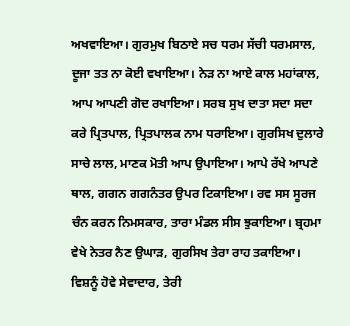ਅਖਵਾਇਆ। ਗੁਰਮੁਖ ਬਿਠਾਏ ਸਚ ਧਰਮ ਸੱਚੀ ਧਰਮਸਾਲ, ਦੂਜਾ ਤਤ ਨਾ ਕੋਈ ਵਖਾਇਆ। ਨੇੜ ਨਾ ਆਏ ਕਾਲ ਮਹਾਂਕਾਲ, ਆਪ ਆਪਣੀ ਗੋਦ ਰਖਾਇਆ। ਸਰਬ ਸੁਖ ਦਾਤਾ ਸਦਾ ਸਦਾ ਕਰੇ ਪ੍ਰਿਤਪਾਲ, ਪ੍ਰਿਤਪਾਲਕ ਨਾਮ ਧਰਾਇਆ। ਗੁਰਸਿਖ ਦੁਲਾਰੇ ਸਾਚੇ ਲਾਲ, ਮਾਣਕ ਮੋਤੀ ਆਪ ਉਪਾਇਆ। ਆਪੇ ਰੱਖੇ ਆਪਣੇ ਥਾਲ, ਗਗਨ ਗਗਨੰਤਰ ਉਪਰ ਟਿਕਾਇਆ। ਰਵ ਸਸ ਸੂਰਜ ਚੰਨ ਕਰਨ ਨਿਮਸਕਾਰ, ਤਾਰਾ ਮੰਡਲ ਸੀਸ ਝੁਕਾਇਆ। ਬ੍ਰਹਮਾ ਵੇਖੇ ਨੇਤਰ ਨੈਣ ਉਘਾੜ, ਗੁਰਸਿਖ ਤੇਰਾ ਰਾਹ ਤਕਾਇਆ। ਵਿਸ਼ਨੂੰ ਹੋਵੇ ਸੇਵਾਦਾਰ, ਤੇਰੀ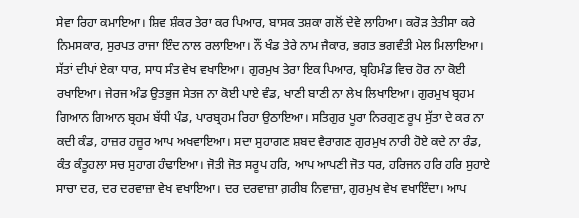ਸੇਵਾ ਰਿਹਾ ਕਮਾਇਆ। ਸ਼ਿਵ ਸ਼ੰਕਰ ਤੇਰਾ ਕਰ ਪਿਆਰ, ਬਾਸਕ ਤਸ਼ਕਾ ਗਲੋਂ ਦੇਵੇ ਲਾਹਿਆ। ਕਰੋੜ ਤੇਤੀਸਾ ਕਰੇ ਨਿਮਸਕਾਰ, ਸੁਰਪਤ ਰਾਜਾ ਇੰਦ ਨਾਲ ਰਲਾਇਆ। ਨੌਂ ਖੰਡ ਤੇਰੇ ਨਾਮ ਜੈਕਾਰ, ਭਗਤ ਭਗਵੰਤੀ ਮੇਲ ਮਿਲਾਇਆ। ਸੱਤਾਂ ਦੀਪਾਂ ਏਕਾ ਧਾਰ, ਸਾਧ ਸੰਤ ਵੇਖ ਵਖਾਇਆ। ਗੁਰਮੁਖ ਤੇਰਾ ਇਕ ਪਿਆਰ, ਬ੍ਰਹਿਮੰਡ ਵਿਚ ਹੋਰ ਨਾ ਕੋਈ ਰਖਾਇਆ। ਜੇਰਜ ਅੰਡ ਉਤਭੁਜ ਸੇਤਜ ਨਾ ਕੋਈ ਪਾਏ ਵੰਡ, ਖਾਣੀ ਬਾਣੀ ਨਾ ਲੇਖ ਲਿਖਾਇਆ। ਗੁਰਮੁਖ ਬ੍ਰਹਮ ਗਿਆਨ ਗਿਆਨ ਬ੍ਰਹਮ ਬੱਧੀ ਪੰਡ, ਪਾਰਬ੍ਰਹਮ ਰਿਹਾ ਉਠਾਇਆ। ਸਤਿਗੁਰ ਪੂਰਾ ਨਿਰਗੁਣ ਰੂਪ ਸੁੱਤਾ ਦੇ ਕਰ ਨਾ ਕਦੀ ਕੰਡ, ਹਾਜ਼ਰ ਹਜ਼ੂਰ ਆਪ ਅਖਵਾਇਆ। ਸਦਾ ਸੁਹਾਗਣ ਸ਼ਬਦ ਵੈਰਾਗਣ ਗੁਰਮੁਖ ਨਾਰੀ ਹੋਏ ਕਦੇ ਨਾ ਰੰਡ, ਕੰਤ ਕੰਤੂਹਲਾ ਸਚ ਸੁਹਾਗ ਹੰਢਾਇਆ। ਜੋਤੀ ਜੋਤ ਸਰੂਪ ਹਰਿ, ਆਪ ਆਪਣੀ ਜੋਤ ਧਰ, ਹਰਿਜਨ ਹਰਿ ਹਰਿ ਸੁਹਾਏ ਸਾਚਾ ਦਰ, ਦਰ ਦਰਵਾਜ਼ਾ ਵੇਖ ਵਖਾਇਆ। ਦਰ ਦਰਵਾਜ਼ਾ ਗ਼ਰੀਬ ਨਿਵਾਜ਼ਾ, ਗੁਰਮੁਖ ਵੇਖ ਵਖਾਇੰਦਾ। ਆਪ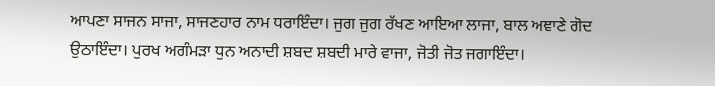ਆਪਣਾ ਸਾਜਨ ਸਾਜਾ, ਸਾਜਣਹਾਰ ਨਾਮ ਧਰਾਇੰਦਾ। ਜੁਗ ਜੁਗ ਰੱਖਣ ਆਇਆ ਲਾਜਾ, ਬਾਲ ਅਞਾਣੇ ਗੋਦ ਉਠਾਇੰਦਾ। ਪੁਰਖ ਅਗੰਮੜਾ ਧੁਨ ਅਨਾਦੀ ਸ਼ਬਦ ਸ਼ਬਦੀ ਮਾਰੇ ਵਾਜਾ, ਜੋਤੀ ਜੋਤ ਜਗਾਇੰਦਾ।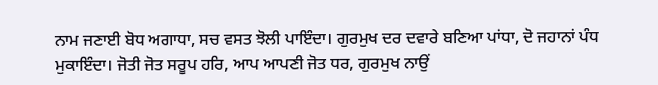ਨਾਮ ਜਣਾਈ ਬੋਧ ਅਗਾਧਾ, ਸਚ ਵਸਤ ਝੋਲੀ ਪਾਇੰਦਾ। ਗੁਰਮੁਖ ਦਰ ਦਵਾਰੇ ਬਣਿਆ ਪਾਂਧਾ, ਦੋ ਜਹਾਨਾਂ ਪੰਧ ਮੁਕਾਇੰਦਾ। ਜੋਤੀ ਜੋਤ ਸਰੂਪ ਹਰਿ, ਆਪ ਆਪਣੀ ਜੋਤ ਧਰ, ਗੁਰਮੁਖ ਨਾਉਂ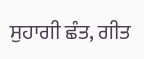ਸੁਹਾਗੀ ਛੰਤ, ਗੀਤ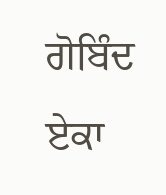ਗੋਬਿੰਦ ਏਕਾ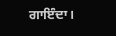ਗਾਇੰਦਾ।